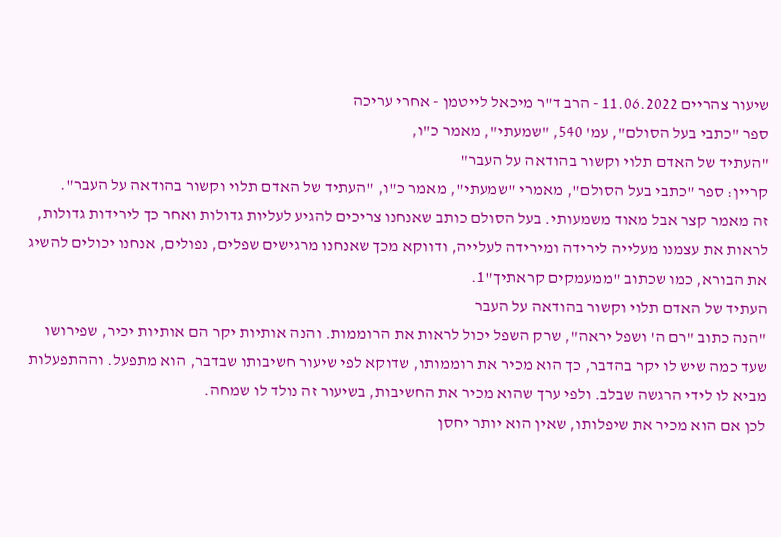שיעור צהריים 11.06.2022 - הרב ד"ר מיכאל לייטמן - אחרי עריכה
ספר "כתבי בעל הסולם", עמ' 540, "שמעתי", מאמר כ"ו,
"העתיד של האדם תלוי וקשור בהודאה על העבר"
קריין: ספר "כתבי בעל הסולם", מאמרי "שמעתי", מאמר כ"ו, "העתיד של האדם תלוי וקשור בהודאה על העבר".
זה מאמר קצר אבל מאוד משמעותי. בעל הסולם כותב שאנחנו צריכים להגיע לעליות גדולות ואחר כך לירידות גדולות, לראות את עצמנו מעלייה לירידה ומירידה לעלייה, ודווקא מכך שאנחנו מרגישים שפלים, נפולים, אנחנו יכולים להשיג את הבורא, כמו שכתוב "ממעמקים קראתיך"1.
העתיד של האדם תלוי וקשור בהודאה על העבר
"הנה כתוב "רם ה' ושפל יראה", שרק השפל יכול לראות את הרוממות. והנה אותיות יקר הם אותיות יכיר, שפירושו שעד כמה שיש לו יקר בהדבר, כך הוא מכיר את רוממותו, שדוקא לפי שיעור חשיבותו שבדבר, הוא מתפעל. וההתפעלות מביא לו לידי הרגשה שבלב. ולפי ערך שהוא מכיר את החשיבות, בשיעור זה נולד לו שמחה.
לכן אם הוא מכיר את שיפלותו, שאין הוא יותר יחסן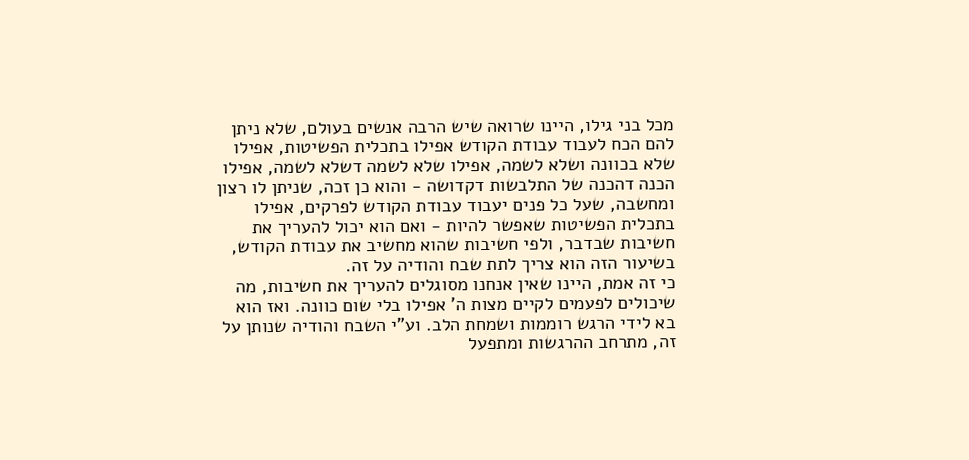מכל בני גילו, היינו שרואה שיש הרבה אנשים בעולם, שלא ניתן להם הכח לעבוד עבודת הקודש אפילו בתכלית הפשיטות, אפילו שלא בכוונה ושלא לשמה, אפילו שלא לשמה דשלא לשמה, אפילו הכנה דהכנה של התלבשות דקדושה - והוא כן זכה, שניתן לו רצון ומחשבה, שעל כל פנים יעבוד עבודת הקודש לפרקים, אפילו בתכלית הפשיטות שאפשר להיות - ואם הוא יכול להעריך את חשיבות שבדבר, ולפי חשיבות שהוא מחשיב את עבודת הקודש, בשיעור הזה הוא צריך לתת שבח והודיה על זה.
כי זה אמת, היינו שאין אנחנו מסוגלים להעריך את חשיבות, מה שיכולים לפעמים לקיים מצות ה' אפילו בלי שום כוונה. ואז הוא בא לידי הרגש רוממות ושמחת הלב. וע"י השבח והודיה שנותן על זה, מתרחב ההרגשות ומתפעל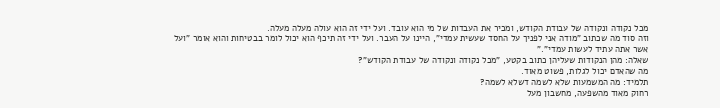מכל נקודה ונקודה של עבודת הקודש, ומכיר את העבדות של מי הוא עובד. ועל ידי זה הוא עולה מעלה מעלה.
וזה סוד מה שכתוב "מודה אני לפניך על החסד שעשית עמדי", היינו על העבר. ועל ידי זה תיכף הוא יכול לומר בבטיחות והוא אומר "ועל אשר אתה עתיד לעשות עמדי"."
שאלה: מהן הנקודות שעליהן כתוב בקטע, "מכל נקודה ונקודה של עבודת הקודש"?
מה שהאדם יכול לגלות, פשוט מאוד.
תלמיד: מה המשמעות שלא לשמה דשלא לשמה?
רחוק מאוד מהשפעה, מחשבון מעל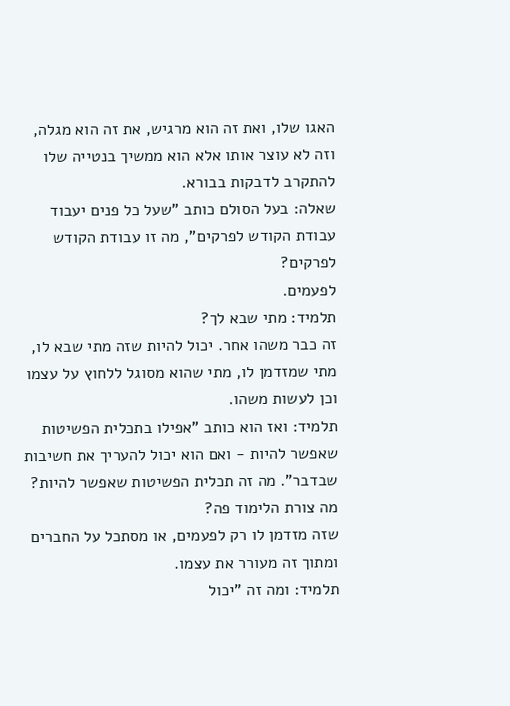האגו שלו, ואת זה הוא מרגיש, את זה הוא מגלה, וזה לא עוצר אותו אלא הוא ממשיך בנטייה שלו להתקרב לדבקות בבורא.
שאלה: בעל הסולם כותב "שעל כל פנים יעבוד עבודת הקודש לפרקים", מה זו עבודת הקודש לפרקים?
לפעמים.
תלמיד: מתי שבא לך?
זה כבר משהו אחר. יכול להיות שזה מתי שבא לו, מתי שמזדמן לו, מתי שהוא מסוגל ללחוץ על עצמו וכן לעשות משהו.
תלמיד: ואז הוא כותב "אפילו בתכלית הפשיטות שאפשר להיות - ואם הוא יכול להעריך את חשיבות שבדבר". מה זה תכלית הפשיטות שאפשר להיות? מה צורת הלימוד פה?
שזה מזדמן לו רק לפעמים, או מסתכל על החברים ומתוך זה מעורר את עצמו.
תלמיד: ומה זה "יכול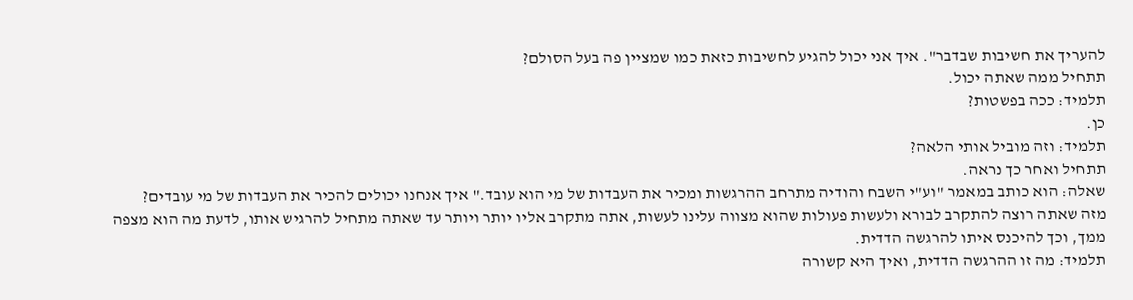להעריך את חשיבות שבדבר". איך אני יכול להגיע לחשיבות כזאת כמו שמציין פה בעל הסולם?
תתחיל ממה שאתה יכול.
תלמיד: ככה בפשטות?
כן.
תלמיד: וזה מוביל אותי הלאה?
תתחיל ואחר כך נראה.
שאלה: הוא כותב במאמר "וע"י השבח והודיה מתרחב ההרגשות ומכיר את העבדות של מי הוא עובד." איך אנחנו יכולים להכיר את העבדות של מי עובדים?
מזה שאתה רוצה להתקרב לבורא ולעשות פעולות שהוא מצווה עלינו לעשות, אתה מתקרב אליו יותר ויותר עד שאתה מתחיל להרגיש אותו, לדעת מה הוא מצפה ממך, וכך להיכנס איתו להרגשה הדדית.
תלמיד: מה זו ההרגשה הדדית, ואיך היא קשורה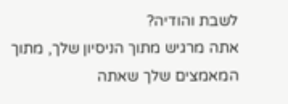לשבת והודיה?
אתה מרגיש מתוך הניסיון שלך, מתוך המאמצים שלך שאתה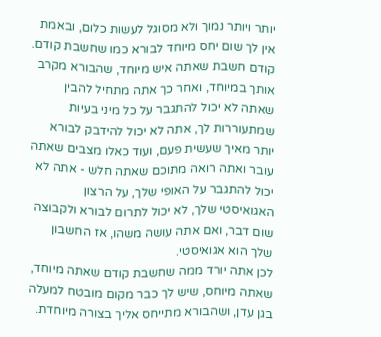יותר ויותר נמוך ולא מסוגל לעשות כלום, ובאמת אין לך שום יחס מיוחד לבורא כמו שחשבת קודם. קודם חשבת שאתה איש מיוחד, שהבורא מקרב אותך במיוחד, ואחר כך אתה מתחיל להבין שאתה לא יכול להתגבר על כל מיני בעיות שמתעוררות לך, אתה לא יכול להידבק לבורא יותר מאיך שעשית פעם, ועוד כאלו מצבים שאתה עובר ואתה רואה מתוכם שאתה חלש - אתה לא יכול להתגבר על האופי שלך, על הרצון האגואיסטי שלך, לא יכול לתרום לבורא ולקבוצה שום דבר, ואם אתה עושה משהו, אז החשבון שלך הוא אגואיסטי.
לכן אתה יורד ממה שחשבת קודם שאתה מיוחד, שאתה מיוחס, שיש לך כבר מקום מובטח למעלה בגן עדן, ושהבורא מתייחס אליך בצורה מיוחדת.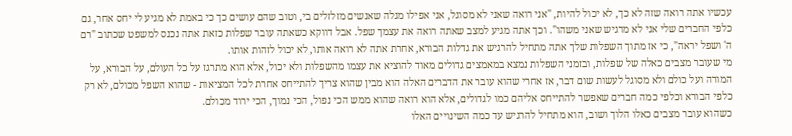עכשיו אתה רואה שזה לא כך, לא יכול להיות, "אני רואה שאני לא מסוגל, אני אפילו מגלה שאנשים מזלזלים בי, וטוב שהם עושים כך כי באמת לא מגיע לי יחס אחר, גם כלפי החברים שלי אני לא מרגיש שאני משהו". וכך אתה מגיע למצב שאתה רואה את עצמך שפל. אבל דווקא כשאתה עובר שפלות כזאת אתה נכנס למשפט שכתוב "רם ה' ושפל יראה", כי אז מתוך השפלות שלך אתה מתחיל להרגיש את גדלות הבורא, אחרת אתה לא רואה אותו, לא יכול לזהות אותו.
מי שעובר מצבים כאלה של שפלות, ובזמני השפלות נמצא במאמצים גדולים מאוד להוציא את עצמו מהשפלות ולא יכול, אלא הוא מתרגז על כל העולם, על הבורא, על המורה ועל כולם ולא מסוגל לעשות שום דבר, אז אחרי שהוא עובר את הדברים האלה הוא מבין שהוא צריך להתייחס אחרת לכל המציאות - שהוא השפל מכולם, לא רק כלפי הבורא וכלפי כמה חברים שאפשר להתייחס אליהם כמו לגדולים, אלא הוא רואה שהוא ממש הכי נפול, הכי נמוך, הכי ירוד מכולם.
כשהוא עובר מצבים כאלו הלוך ושוב, הוא מתחיל להרגיש עד כמה השינויים האלו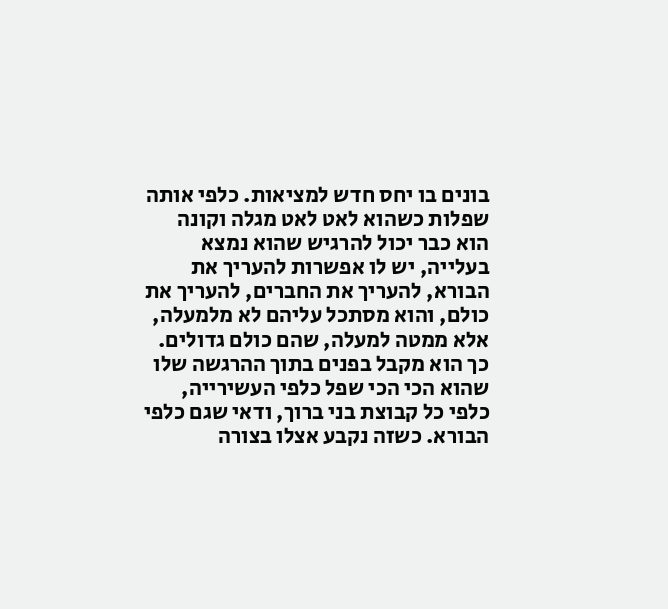בונים בו יחס חדש למציאות. כלפי אותה שפלות כשהוא לאט לאט מגלה וקונה הוא כבר יכול להרגיש שהוא נמצא בעלייה, יש לו אפשרות להעריך את הבורא, להעריך את החברים, להעריך את כולם, והוא מסתכל עליהם לא מלמעלה, אלא ממטה למעלה, שהם כולם גדולים. כך הוא מקבל בפנים בתוך ההרגשה שלו שהוא הכי הכי שפל כלפי העשירייה, כלפי כל קבוצת בני ברוך, ודאי שגם כלפי הבורא. כשזה נקבע אצלו בצורה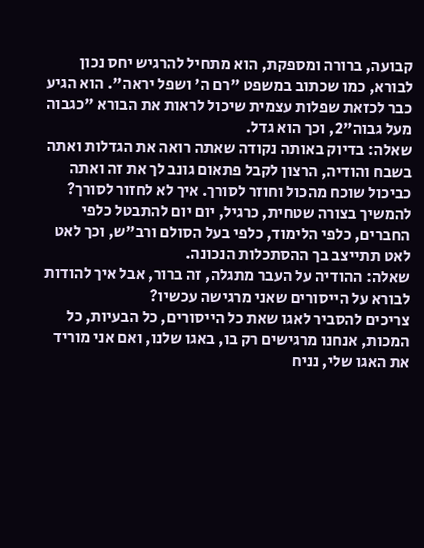קבועה, ברורה ומספקת, הוא מתחיל להרגיש יחס נכון לבורא, כמו שכתוב במשפט "רם ה' ושפל יראה". הוא הגיע כבר לכזאת שפלות עצמית שיכול לראות את הבורא "כגבוה מעל גבוה"2, וכך הוא גדל.
שאלה: בדיוק באותה נקודה שאתה רואה את הגדלות ואתה בשבח והודיה, הרצון לקבל פתאום גונב לך את זה ואתה כביכול שוכח מהכול וחוזר לסורך. איך לא לחזור לסורך?
להמשיך בצורה שטחית, כרגיל, יום יום להתבטל כלפי החברים, כלפי הלימוד, כלפי בעל הסולם ורב"ש, וכך לאט לאט תתייצב בך ההסתכלות הנכונה.
שאלה: ההודיה על העבר מתגלה, זה ברור, אבל איך להודות לבורא על הייסורים שאני מרגישה עכשיו?
צריכים להסביר לאגו שאת כל הייסורים, כל הבעיות, כל המכות, אנחנו מרגישים רק בו, באגו שלנו, ואם אני מוריד את האגו שלי, נניח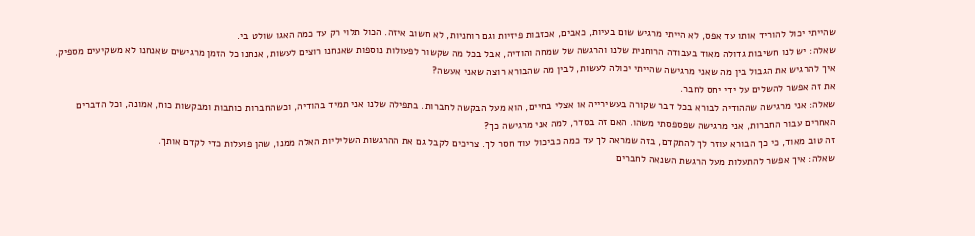שהייתי יכול להוריד אותו עד אפס, לא הייתי מרגיש שום בעיות, כאבים, אכזבות פיזיות וגם רוחניות, לא חשוב איזה. הכול תלוי רק עד כמה האגו שולט בי.
שאלה: יש לנו חשיבות גדולה מאוד בעבודה הרוחנית שלנו והרגשה של שמחה והודיה, אבל בכל מה שקשור לפעולות נוספות שאנחנו רוצים לעשות, אנחנו כל הזמן מרגישים שאנחנו לא משקיעים מספיק. איך להרגיש את הגבול בין מה שאני מרגישה שהייתי יכולה לעשות, לבין מה שהבורא רוצה שאני אעשה?
את זה אפשר להשלים על ידי יחס לחבר.
שאלה: אני מרגישה שההודיה לבורא בכל דבר שקורה בעשירייה או אצלי בחיים, הוא מעל הבקשה לחברות. בתפילה שלנו אני תמיד בהודיה, וכשהחברות כותבות ומבקשות כוח, אמונה, וכל הדברים האחרים עבור החברות, אני מרגישה שפספסתי משהו. האם זה בסדר, למה אני מרגישה כך?
זה טוב מאוד, כי כך הבורא עוזר לך להתקדם, בזה שמראה לך עד כמה כביכול עוד חסר לך. צריכים לקבל גם את ההרגשות השליליות האלה ממנו, שהן פועלות כדי לקדם אותך.
שאלה: איך אפשר להתעלות מעל הרגשת השנאה לחברים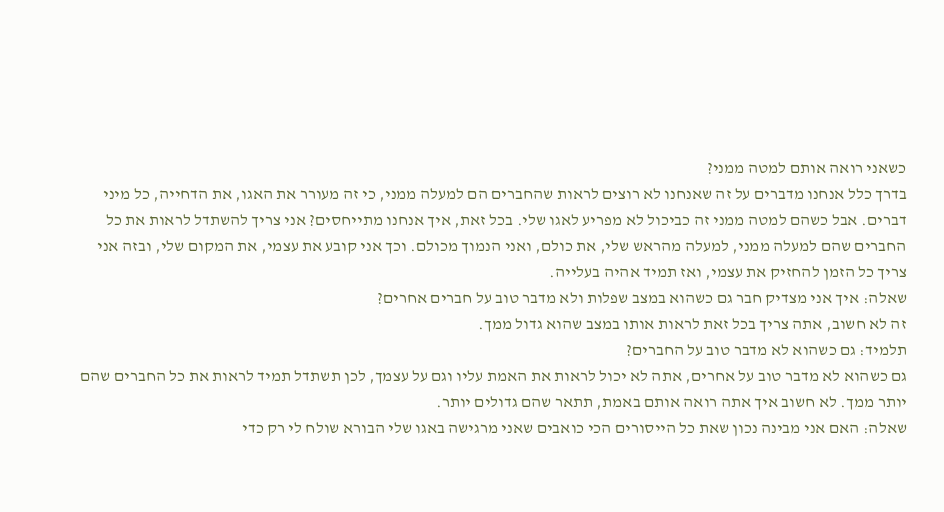כשאני רואה אותם למטה ממני?
בדרך כלל אנחנו מדברים על זה שאנחנו לא רוצים לראות שהחברים הם למעלה ממני, כי זה מעורר את האגו, את הדחייה, כל מיני דברים. אבל כשהם למטה ממני זה כביכול לא מפריע לאגו שלי. בכל זאת, איך אנחנו מתייחסים? אני צריך להשתדל לראות את כל החברים שהם למעלה ממני, למעלה מהראש שלי, את כולם, ואני הנמוך מכולם. וכך אני קובע את עצמי, את המקום שלי, ובזה אני צריך כל הזמן להחזיק את עצמי, ואז תמיד אהיה בעלייה.
שאלה: איך אני מצדיק חבר גם כשהוא במצב שפלות ולא מדבר טוב על חברים אחרים?
זה לא חשוב, אתה צריך בכל זאת לראות אותו במצב שהוא גדול ממך.
תלמיד: גם כשהוא לא מדבר טוב על החברים?
גם כשהוא לא מדבר טוב על אחרים, אתה לא יכול לראות את האמת עליו וגם על עצמך, לכן תשתדל תמיד לראות את כל החברים שהם יותר ממך. לא חשוב איך אתה רואה אותם באמת, תתאר שהם גדולים יותר.
שאלה: האם אני מבינה נכון שאת כל הייסורים הכי כואבים שאני מרגישה באגו שלי הבורא שולח לי רק כדי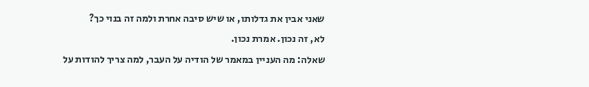שאני אבין את גדלותו, או שיש סיבה אחרת ולמה זה בנוי כך?
לא, זה נכון. אמרת נכון.
שאלה: מה העניין במאמר של הודיה על העבר, למה צריך להודות על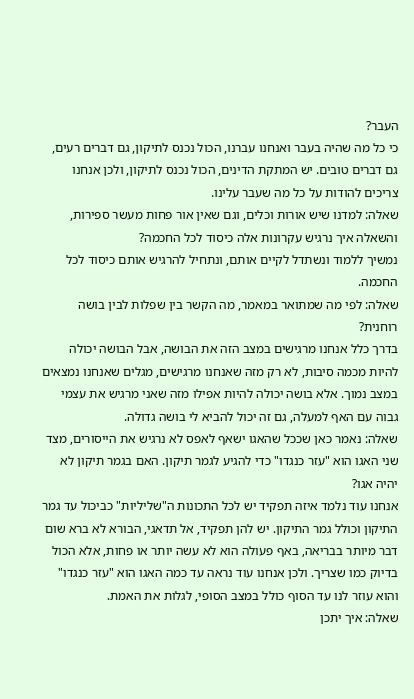העבר?
כי כל מה שהיה בעבר ואנחנו עברנו, הכול נכנס לתיקון, גם דברים רעים, גם דברים טובים. יש המתקת הדינים, הכול נכנס לתיקון, ולכן אנחנו צריכים להודות על כל מה שעבר עלינו.
שאלה: למדנו שיש אורות וכלים, וגם שאין אור פחות מעשר ספירות, והשאלה איך נרגיש עקרונות אלה כיסוד לכל החכמה?
נמשיך ללמוד ונשתדל לקיים אותם, ונתחיל להרגיש אותם כיסוד לכל החכמה.
שאלה: לפי מה שמתואר במאמר, מה הקשר בין שפלות לבין בושה רוחנית?
בדרך כלל אנחנו מרגישים במצב הזה את הבושה, אבל הבושה יכולה להיות מכמה סיבות, לא רק מזה שאנחנו מרגישים, מגלים שאנחנו נמצאים במצב נמוך. אלא בושה יכולה להיות אפילו מזה שאני מרגיש את עצמי גבוה עם האף למעלה, גם זה יכול להביא לי בושה גדולה.
שאלה: נאמר כאן שככל שהאגו ישאף לאפס לא נרגיש את הייסורים, מצד שני האגו הוא "עזר כנגדו" כדי להגיע לגמר תיקון. האם בגמר תיקון לא יהיה אגו?
אנחנו עוד נלמד איזה תפקיד יש לכל התכונות ה"שליליות" כביכול עד גמר התיקון וכולל גמר התיקון. יש להן תפקיד, אל תדאגי, הבורא לא ברא שום דבר מיותר בבריאה, באף פעולה הוא לא עשה יותר או פחות, אלא הכול בדיוק כמו שצריך. ולכן אנחנו עוד נראה עד כמה האגו הוא "עזר כנגדו" והוא עוזר לנו עד הסוף כולל במצב הסופי, לגלות את האמת.
שאלה: איך יתכן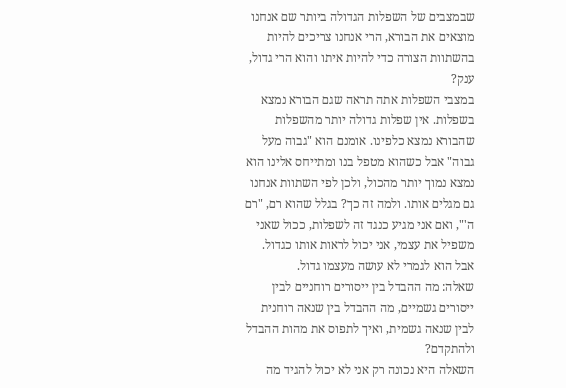שבמצבים של השפלות הגדולה ביותר שם אנחנו מוצאים את הבורא, הרי אנחנו צריכים להיות בהשתוות הצורה כדי להיות איתו והוא הרי גדול, ענק?
במצבי השפלות אתה תראה שגם הבורא נמצא בשפלות. אין שפלות גדולה יותר מהשפלות שהבורא נמצא כלפינו. אומנם הוא "גבוה מעל גבוה" אבל כשהוא מטפל בנו ומתייחס אלינו הוא נמצא נמוך יותר מהכול, ולכן לפי השתוות אנחנו גם מגלים אותו. ולמה זה כך? בגלל שהוא רם, "רם ה'", ואם אני מגיע כנגד זה לשפלות, ככול שאני משפיל את עצמי, אני יכול לראות אותו כגדול. אבל הוא לגמרי לא עושה מעצמו גדול.
שאלה: מה ההבדל בין ייסורים רוחניים לבין ייסורים גשמיים, מה ההבדל בין שנאה רוחנית לבין שנאה גשמית, ואיך לתפוס את מהות ההבדל ולהתקדם?
השאלה היא נכונה רק אני לא יכול להגיד מה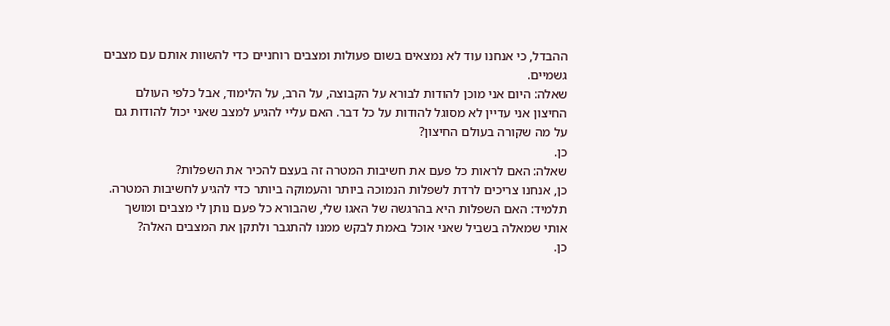ההבדל, כי אנחנו עוד לא נמצאים בשום פעולות ומצבים רוחניים כדי להשוות אותם עם מצבים גשמיים.
שאלה: היום אני מוכן להודות לבורא על הקבוצה, על הרב, על הלימוד, אבל כלפי העולם החיצון אני עדיין לא מסוגל להודות על כל דבר. האם עליי להגיע למצב שאני יכול להודות גם על מה שקורה בעולם החיצון?
כן.
שאלה: האם לראות כל פעם את חשיבות המטרה זה בעצם להכיר את השפלות?
כן, אנחנו צריכים לרדת לשפלות הנמוכה ביותר והעמוקה ביותר כדי להגיע לחשיבות המטרה.
תלמיד: האם השפלות היא בהרגשה של האגו שלי, שהבורא כל פעם נותן לי מצבים ומושך אותי שמאלה בשביל שאני אוכל באמת לבקש ממנו להתגבר ולתקן את המצבים האלה?
כן.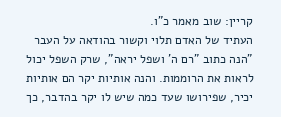קריין: שוב מאמר כ"ו.
העתיד של האדם תלוי וקשור בהודאה על העבר
"הנה כתוב "רם ה' ושפל יראה", שרק השפל יכול לראות את הרוממות. והנה אותיות יקר הם אותיות יכיר, שפירושו שעד כמה שיש לו יקר בהדבר, כך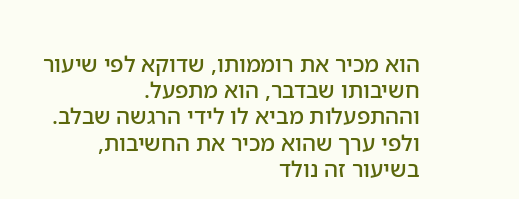הוא מכיר את רוממותו, שדוקא לפי שיעור חשיבותו שבדבר, הוא מתפעל. וההתפעלות מביא לו לידי הרגשה שבלב. ולפי ערך שהוא מכיר את החשיבות, בשיעור זה נולד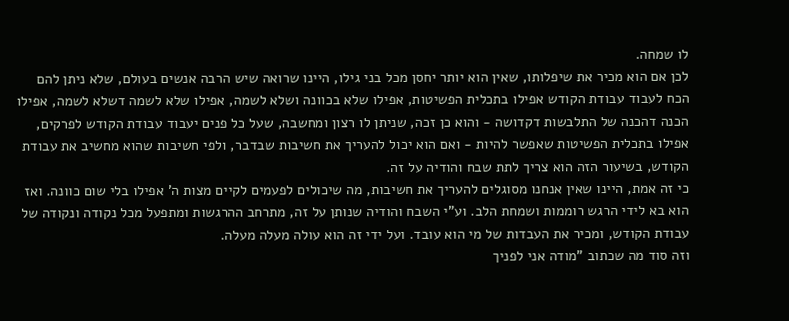לו שמחה.
לכן אם הוא מכיר את שיפלותו, שאין הוא יותר יחסן מכל בני גילו, היינו שרואה שיש הרבה אנשים בעולם, שלא ניתן להם הכח לעבוד עבודת הקודש אפילו בתכלית הפשיטות, אפילו שלא בכוונה ושלא לשמה, אפילו שלא לשמה דשלא לשמה, אפילו הכנה דהכנה של התלבשות דקדושה - והוא כן זכה, שניתן לו רצון ומחשבה, שעל כל פנים יעבוד עבודת הקודש לפרקים, אפילו בתכלית הפשיטות שאפשר להיות - ואם הוא יכול להעריך את חשיבות שבדבר, ולפי חשיבות שהוא מחשיב את עבודת הקודש, בשיעור הזה הוא צריך לתת שבח והודיה על זה.
כי זה אמת, היינו שאין אנחנו מסוגלים להעריך את חשיבות, מה שיכולים לפעמים לקיים מצות ה' אפילו בלי שום כוונה. ואז הוא בא לידי הרגש רוממות ושמחת הלב. וע"י השבח והודיה שנותן על זה, מתרחב ההרגשות ומתפעל מכל נקודה ונקודה של עבודת הקודש, ומכיר את העבדות של מי הוא עובד. ועל ידי זה הוא עולה מעלה מעלה.
וזה סוד מה שכתוב "מודה אני לפניך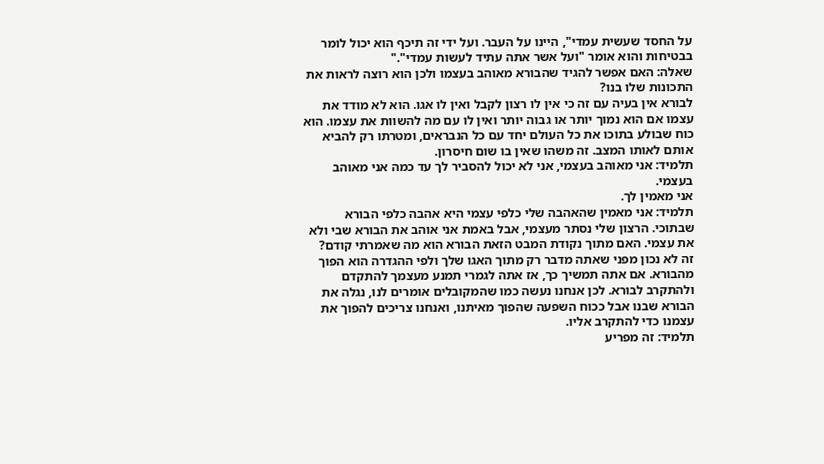על החסד שעשית עמדי", היינו על העבר. ועל ידי זה תיכף הוא יכול לומר בבטיחות והוא אומר "ועל אשר אתה עתיד לעשות עמדי"."
שאלה: האם אפשר להגיד שהבורא מאוהב בעצמו ולכן הוא רוצה לראות את התכונות שלו בנו?
לבורא אין בעיה עם זה כי אין לו רצון לקבל ואין לו אגו. הוא לא מודד את עצמו אם הוא נמוך יותר או גבוה יותר ואין לו עם מה להשוות את עצמו. הוא כוח שבולע בתוכו את כל העולם יחד עם כל הנבראים, ומטרתו רק להביא אותם לאותו המצב. זה משהו שאין בו שום חיסרון.
תלמיד: אני מאוהב בעצמי, אני לא יכול להסביר לך עד כמה אני מאוהב בעצמי.
אני מאמין לך.
תלמיד: אני מאמין שהאהבה שלי כלפי עצמי היא אהבה כלפי הבורא שבתוכי. הרצון שלי נסתר מעצמי, אבל באמת אני אוהב את הבורא שבי ולא את עצמי. האם מתוך נקודת המבט הזאת הבורא הוא מה שאמרתי קודם?
זה לא נכון מפני שאתה מדבר רק מתוך האגו שלך ולפי ההגדרה הוא הפוך מהבורא. אם אתה תמשיך כך, אז אתה לגמרי תמנע מעצמך להתקדם ולהתקרב לבורא. לכן אנחנו נעשה כמו שהמקובלים אומרים לנו, נגלה את הבורא שבנו אבל ככוח השפעה שהפוך מאיתנו, ואנחנו צריכים להפוך את עצמנו כדי להתקרב אליו.
תלמיד: זה מפריע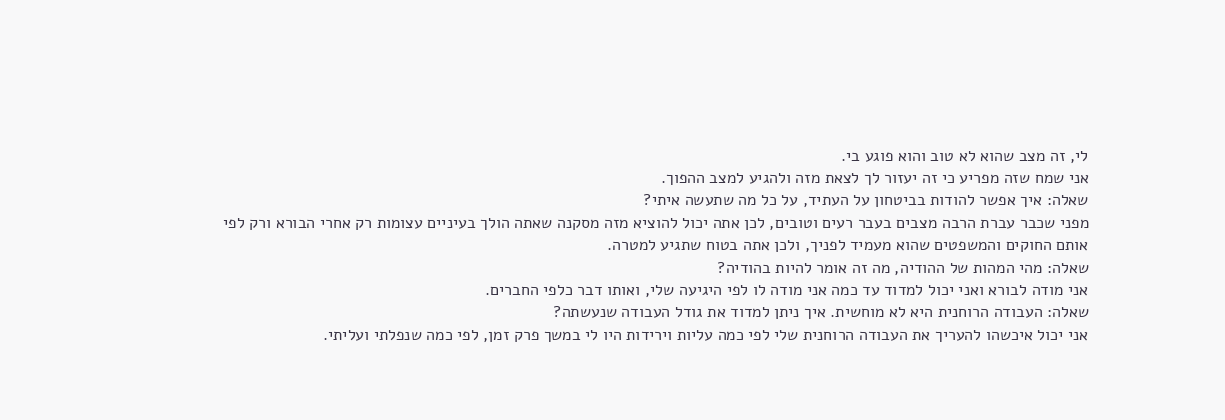לי, זה מצב שהוא לא טוב והוא פוגע בי.
אני שמח שזה מפריע כי זה יעזור לך לצאת מזה ולהגיע למצב ההפוך.
שאלה: איך אפשר להודות בביטחון על העתיד, על כל מה שתעשה איתי?
מפני שכבר עברת הרבה מצבים בעבר רעים וטובים, לכן אתה יכול להוציא מזה מסקנה שאתה הולך בעיניים עצומות רק אחרי הבורא ורק לפי אותם החוקים והמשפטים שהוא מעמיד לפניך, ולכן אתה בטוח שתגיע למטרה.
שאלה: מהי המהות של ההודיה, מה זה אומר להיות בהודיה?
אני מודה לבורא ואני יכול למדוד עד כמה אני מודה לו לפי היגיעה שלי, ואותו דבר כלפי החברים.
שאלה: העבודה הרוחנית היא לא מוחשית. איך ניתן למדוד את גודל העבודה שנעשתה?
אני יכול איכשהו להעריך את העבודה הרוחנית שלי לפי כמה עליות וירידות היו לי במשך פרק זמן, לפי כמה שנפלתי ועליתי.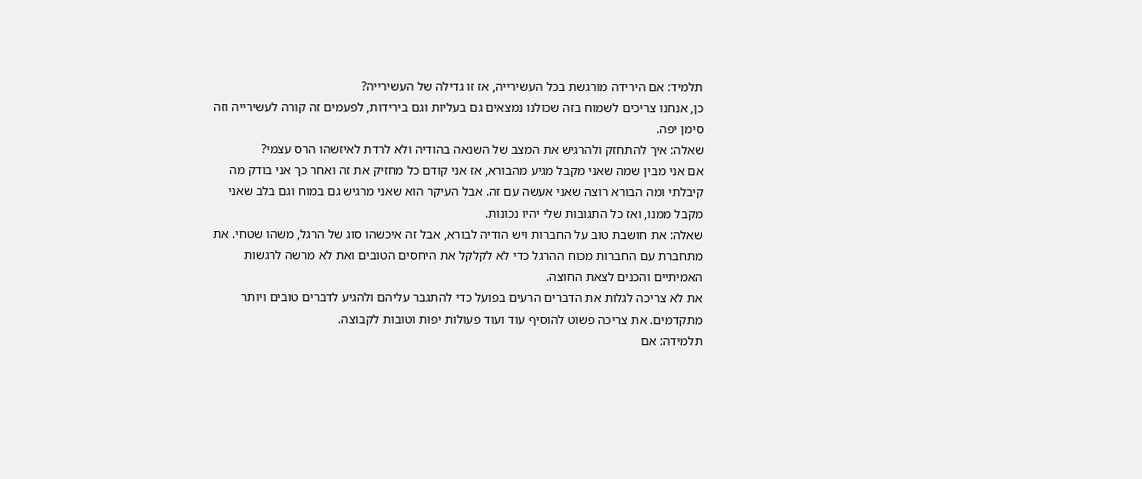תלמיד: אם הירידה מורגשת בכל העשירייה, אז זו גדילה של העשירייה?
כן, אנחנו צריכים לשמוח בזה שכולנו נמצאים גם בעליות וגם בירידות, לפעמים זה קורה לעשירייה וזה סימן יפה.
שאלה: איך להתחזק ולהרגיש את המצב של השנאה בהודיה ולא לרדת לאיזשהו הרס עצמי?
אם אני מבין שמה שאני מקבל מגיע מהבורא, אז אני קודם כל מחזיק את זה ואחר כך אני בודק מה קיבלתי ומה הבורא רוצה שאני אעשה עם זה. אבל העיקר הוא שאני מרגיש גם במוח וגם בלב שאני מקבל ממנו, ואז כל התגובות שלי יהיו נכונות.
שאלה: את חושבת טוב על החברות ויש הודיה לבורא, אבל זה איכשהו סוג של הרגל, משהו שטחי. את מתחברת עם החברות מכוח ההרגל כדי לא לקלקל את היחסים הטובים ואת לא מרשה לרגשות האמיתיים והכנים לצאת החוצה.
את לא צריכה לגלות את הדברים הרעים בפועל כדי להתגבר עליהם ולהגיע לדברים טובים ויותר מתקדמים. את צריכה פשוט להוסיף עוד ועוד פעולות יפות וטובות לקבוצה.
תלמידה: אם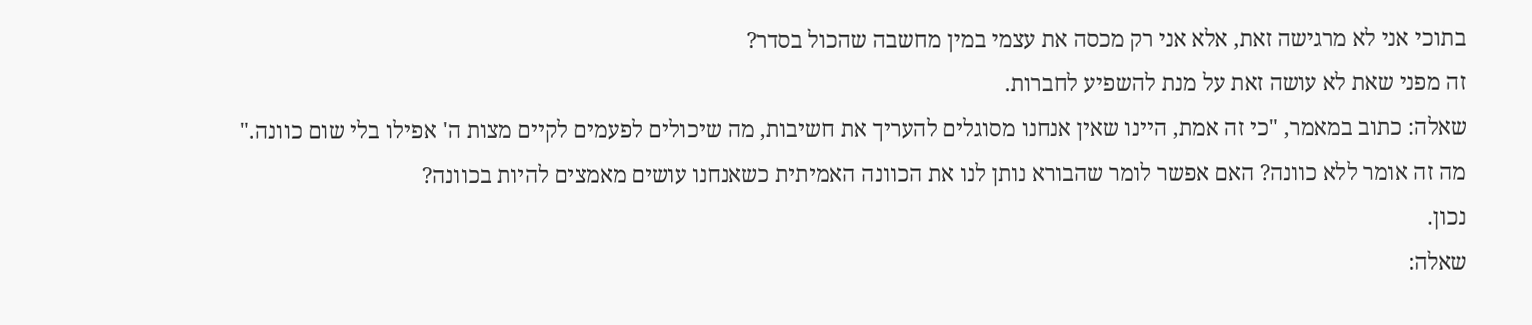בתוכי אני לא מרגישה זאת, אלא אני רק מכסה את עצמי במין מחשבה שהכול בסדר?
זה מפני שאת לא עושה זאת על מנת להשפיע לחברות.
שאלה: כתוב במאמר, "כי זה אמת, היינו שאין אנחנו מסוגלים להעריך את חשיבות, מה שיכולים לפעמים לקיים מצות ה' אפילו בלי שום כוונה." מה זה אומר ללא כוונה? האם אפשר לומר שהבורא נותן לנו את הכוונה האמיתית כשאנחנו עושים מאמצים להיות בכוונה?
נכון.
שאלה: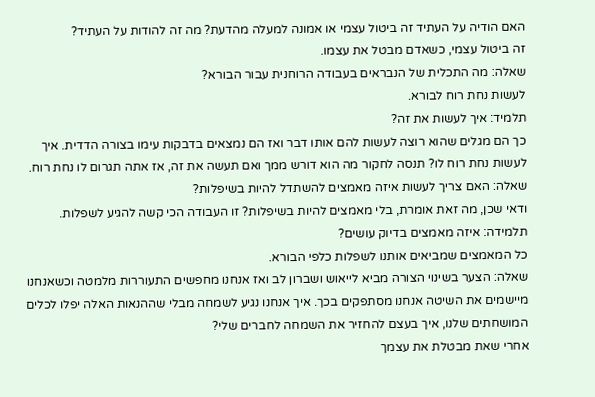האם הודיה על העתיד זה ביטול עצמי או אמונה למעלה מהדעת? מה זה להודות על העתיד?
זה ביטול עצמי, כשאדם מבטל את עצמו.
שאלה: מה התכלית של הנבראים בעבודה הרוחנית עבור הבורא?
לעשות נחת רוח לבורא.
תלמיד: איך לעשות את זה?
כך הם מגלים שהוא רוצה לעשות להם אותו דבר ואז הם נמצאים בדבקות עימו בצורה הדדית. איך לעשות נחת רוח לו? תנסה לחקור מה הוא דורש ממך ואם תעשה את זה, אז אתה תגרום לו נחת רוח.
שאלה: האם צריך לעשות איזה מאמצים להשתדל להיות בשיפלות?
ודאי שכן, מה זאת אומרת, בלי מאמצים להיות בשיפלות? זו העבודה הכי קשה להגיע לשפלות.
תלמידה: איזה מאמצים בדיוק עושים?
כל המאמצים שמביאים אותנו לשפלות כלפי הבורא.
שאלה: הצער בשינוי הצורה מביא לייאוש ושברון לב ואז אנחנו מחפשים התעוררות מלמטה וכשאנחנו מיישמים את השיטה אנחנו מסתפקים בכך. איך אנחנו נגיע לשמחה מבלי שההנאות האלה יפלו לכלים המושחתים שלנו, איך בעצם להחזיר את השמחה לחברים שלי?
אחרי שאת מבטלת את עצמך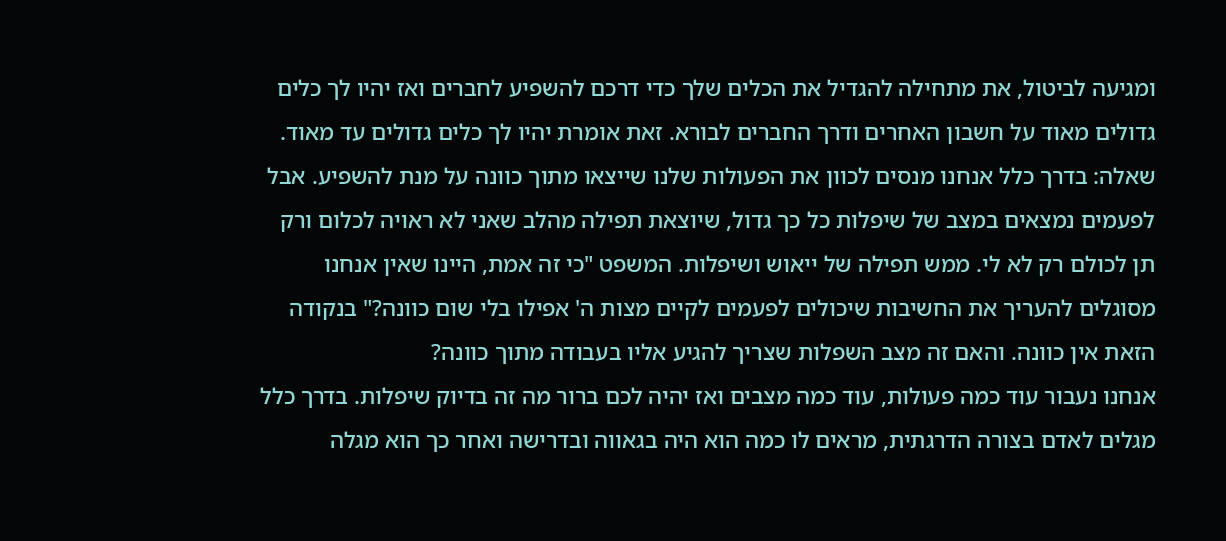ומגיעה לביטול, את מתחילה להגדיל את הכלים שלך כדי דרכם להשפיע לחברים ואז יהיו לך כלים גדולים מאוד על חשבון האחרים ודרך החברים לבורא. זאת אומרת יהיו לך כלים גדולים עד מאוד.
שאלה: בדרך כלל אנחנו מנסים לכוון את הפעולות שלנו שייצאו מתוך כוונה על מנת להשפיע. אבל לפעמים נמצאים במצב של שיפלות כל כך גדול, שיוצאת תפילה מהלב שאני לא ראויה לכלום ורק תן לכולם רק לא לי. ממש תפילה של ייאוש ושיפלות. המשפט "כי זה אמת, היינו שאין אנחנו מסוגלים להעריך את החשיבות שיכולים לפעמים לקיים מצות ה' אפילו בלי שום כוונה?" בנקודה הזאת אין כוונה. והאם זה מצב השפלות שצריך להגיע אליו בעבודה מתוך כוונה?
אנחנו נעבור עוד כמה פעולות, עוד כמה מצבים ואז יהיה לכם ברור מה זה בדיוק שיפלות. בדרך כלל מגלים לאדם בצורה הדרגתית, מראים לו כמה הוא היה בגאווה ובדרישה ואחר כך הוא מגלה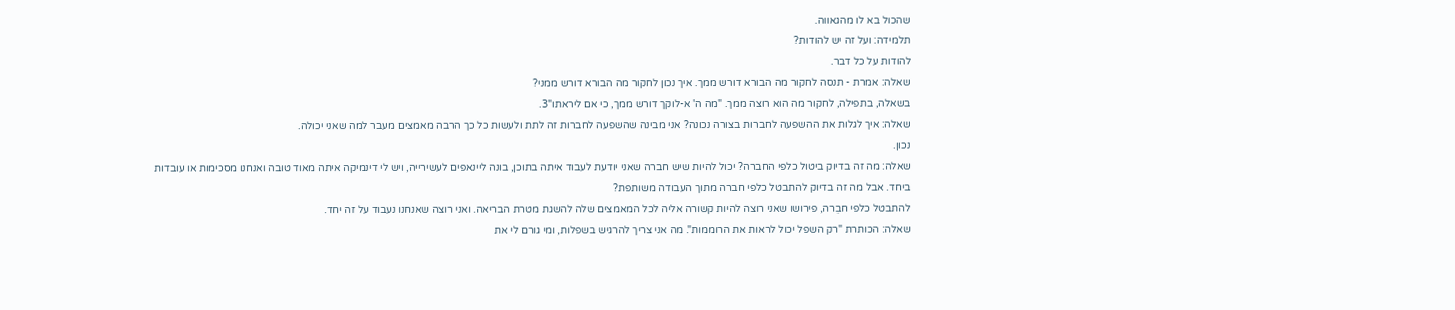שהכול בא לו מהגאווה.
תלמידה: ועל זה יש להודות?
להודות על כל דבר.
שאלה: אמרת - תנסה לחקור מה הבורא דורש ממך. איך נכון לחקור מה הבורא דורש ממני?
בשאלה, בתפילה, לחקור מה הוא רוצה ממך. "מה ה' א-לוקך דורש ממך, כי אם ליראתו"3.
שאלה: איך לגלות את ההשפעה לחברות בצורה נכונה? אני מבינה שהשפעה לחברות זה לתת ולעשות כל כך הרבה מאמצים מעבר למה שאני יכולה.
נכון.
שאלה: מה זה בדיוק ביטול כלפי החברה? יכול להיות שיש חברה שאני יודעת לעבוד איתה בתוכן, בונה ליינאפים לעשירייה, ויש לי דינמיקה איתה מאוד טובה ואנחנו מסכימות או עובדות ביחד. אבל מה זה בדיוק להתבטל כלפי חברה מתוך העבודה משותפת?
להתבטל כלפי חבֵרה, פירושו שאני רוצה להיות קשורה אליה לכל המאמצים שלה להשגת מטרת הבריאה. ואני רוצה שאנחנו נעבוד על זה יחד.
שאלה: הכותרת "רק השפל יכול לראות את הרוממות". מה אני צריך להרגיש בשפלות, ומי גורם לי את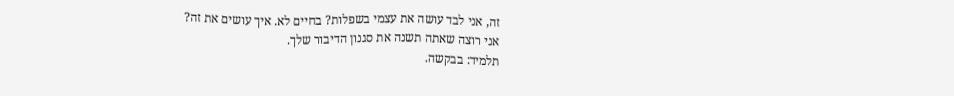זה, אני לבד עושה את עצמי בשפלות? בחיים לא. איך עושים את זה?
אני רוצה שאתה תשנה את סגנון הדיבור שלך.
תלמיד: בבקשה.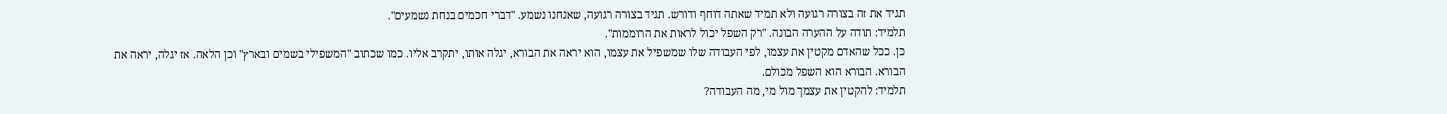תגיד את זה בצורה רגועה ולא תמיד שאתה דוחף ודורש. תגיד בצורה רגועה, שאנחנו נשמע. "דברי חכמים בנחת נשמעים".
תלמיד: תודה על ההערה הבונה. "רק השפל יכול לראות את הרוממות".
כן. ככל שהאדם מקטין את עצמו, לפי העבודה שלו שמשפיל את עצמו, הוא יראה את הבורא, יגלה אותו, יתקרב אליו. כמו שכתוב "המשפילי בשמים ובארץ" וכן הלאה. אז יגלה, יראה את הבורא. הבורא הוא השפל מכולם.
תלמיד: להקטין את עצמך מול מי, מה העבודה?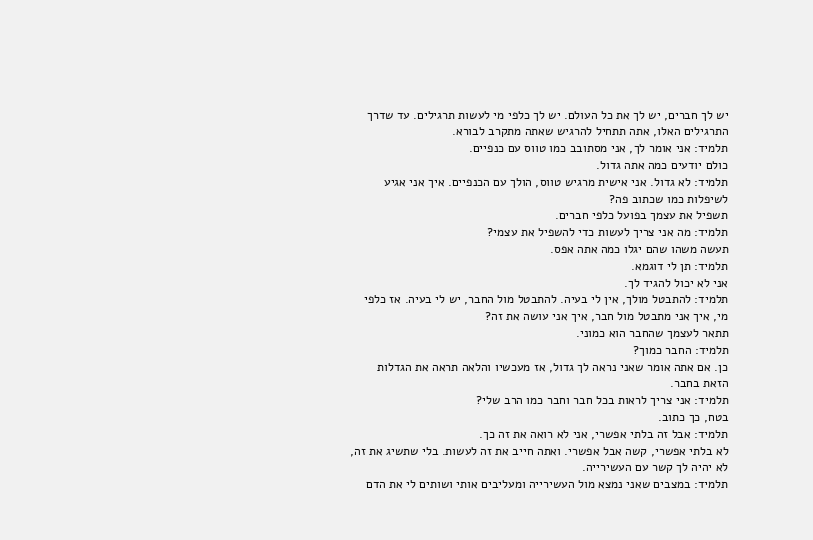יש לך חברים, יש לך את כל העולם. יש לך כלפי מי לעשות תרגילים. עד שדרך התרגילים האלו, אתה תתחיל להרגיש שאתה מתקרב לבורא.
תלמיד: אני אומר לך, אני מסתובב כמו טווס עם כנפיים.
כולם יודעים כמה אתה גדול.
תלמיד: לא גדול. אני אישית מרגיש טווס, הולך עם הכנפיים. איך אני אגיע לשיפלות כמו שכתוב פה?
תשפיל את עצמך בפועל כלפי חברים.
תלמיד: מה אני צריך לעשות כדי להשפיל את עצמי?
תעשה משהו שהם יגלו כמה אתה אפס.
תלמיד: תן לי דוגמא.
אני לא יכול להגיד לך.
תלמיד: להתבטל מולך, אין לי בעיה. להתבטל מול החבר, יש לי בעיה. אז כלפי מי, איך אני מתבטל מול חבר, איך אני עושה את זה?
תתאר לעצמך שהחבר הוא כמוני.
תלמיד: החבר כמוך?
כן. אם אתה אומר שאני נראה לך גדול, אז מעכשיו והלאה תראה את הגדלות הזאת בחבר.
תלמיד: אני צריך לראות בכל חבר וחבר כמו הרב שלי?
בטח, כך כתוב.
תלמיד: אבל זה בלתי אפשרי, אני לא רואה את זה כך.
לא בלתי אפשרי, קשה אבל אפשרי. ואתה חייב את זה לעשות. בלי שתשיג את זה, לא יהיה לך קשר עם העשירייה.
תלמיד: במצבים שאני נמצא מול העשירייה ומעליבים אותי ושותים לי את הדם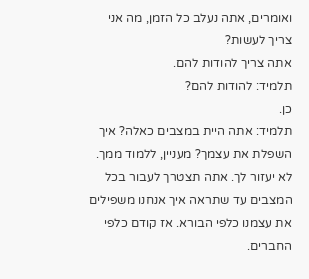ואומרים, אתה נעלב כל הזמן, מה אני צריך לעשות?
אתה צריך להודות להם.
תלמיד: להודות להם?
כן.
תלמיד: אתה היית במצבים כאלה? איך השפלת את עצמך? מעניין, ללמוד ממך.
לא יעזור לך. אתה תצטרך לעבור בכל המצבים עד שתראה איך אנחנו משפילים את עצמנו כלפי הבורא. אז קודם כלפי החברים.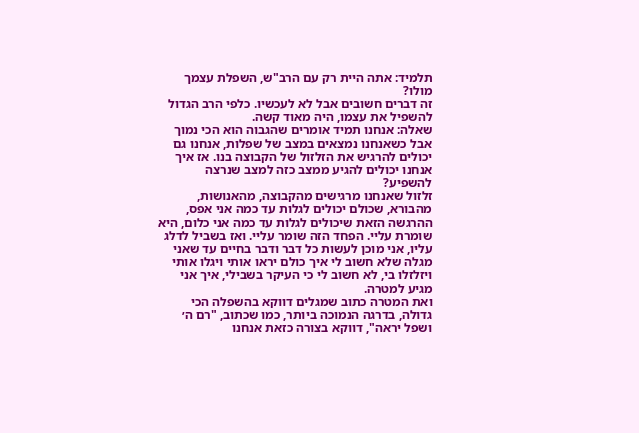תלמיד: אתה היית רק עם הרב"ש, השפלת עצמך מולו?
זה דברים חשובים אבל לא לעכשיו. כלפי הרב הגדול להשפיל את עצמו, היה מאוד קשה.
שאלה: אנחנו תמיד אומרים שהגבוה הוא הכי נמוך אבל כשאנחנו נמצאים במצב של שפלות, אנחנו גם יכולים להרגיש את הזלזול של הקבוצה בנו. אז איך אנחנו יכולים להגיע ממצב כזה למצב שנרצה להשפיע?
זלזול שאנחנו מרגישים מהקבוצה, מהאנושות, מהבורא, שכולם יכולים לגלות עד כמה אני אפס, ההרגשה הזאת שיכולים לגלות עד כמה אני כלום, היא שומרת עליי. הפחד הזה שומר עליי. ואז בשביל לדלג עליו, אני מוכן לעשות כל דבר ודבר בחיים עד שאני מגלה שלא חשוב לי איך כולם יראו אותי ויגלו אותי ויזלזלו בי, לא חשוב לי כי העיקר בשבילי, איך אני מגיע למטרה.
ואת המטרה כתוב שמגלים דווקא בהשפלה הכי גדולה, בדרגה הנמוכה ביותר, כמו שכתוב, "רם ה׳ ושפל יראה", דווקא בצורה כזאת אנחנו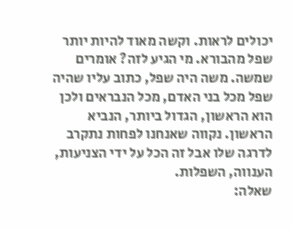יכולים לראות. וקשה מאוד להיות יותר שפל מהבורא. מי הגיע לזה? אומרים שמשה. משה היה שפל, כתוב עליו שהיה שפל מכל בני האדם, מכל הנבראים ולכן הוא הראשון, הגדול ביותר, הנביא הראשון. נקווה שאנחנו לפחות נתקרב לדרגה שלו אבל זה הכל על ידי הצניעות, הענווה, השפלות.
שאלה: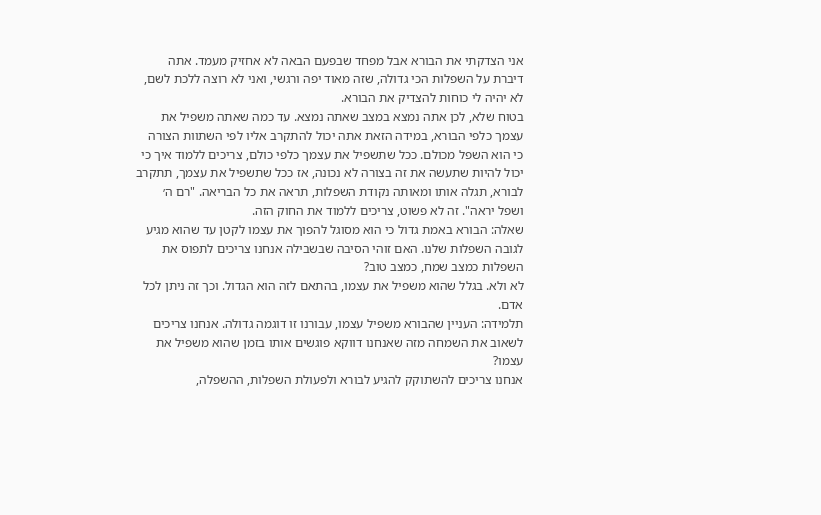אני הצדקתי את הבורא אבל מפחד שבפעם הבאה לא אחזיק מעמד. אתה דיברת על השפלות הכי גדולה, שזה מאוד יפה ורגשי, ואני לא רוצה ללכת לשם, לא יהיה לי כוחות להצדיק את הבורא.
בטוח שלא, לכן אתה נמצא במצב שאתה נמצא. עד כמה שאתה משפיל את עצמך כלפי הבורא, במידה הזאת אתה יכול להתקרב אליו לפי השתוות הצורה כי הוא השפל מכולם. ככל שתשפיל את עצמך כלפי כולם, צריכים ללמוד איך כי יכול להיות שתעשה את זה בצורה לא נכונה, אז ככל שתשפיל את עצמך, תתקרב לבורא, תגלה אותו ומאותה נקודת השפלות, תראה את כל הבריאה. "רם ה׳ ושפל יראה". זה לא פשוט, צריכים ללמוד את החוק הזה.
שאלה: הבורא באמת גדול כי הוא מסוגל להפוך את עצמו לקטן עד שהוא מגיע לגובה השפלות שלנו. האם זוהי הסיבה שבשבילה אנחנו צריכים לתפוס את השפלות כמצב שמח, כמצב טוב?
לא ולא. בגלל שהוא משפיל את עצמו, בהתאם לזה הוא הגדול. וכך זה ניתן לכל אדם.
תלמידה: העניין שהבורא משפיל עצמו, עבורנו זו דוגמה גדולה. אנחנו צריכים לשאוב את השמחה מזה שאנחנו דווקא פוגשים אותו בזמן שהוא משפיל את עצמו?
אנחנו צריכים להשתוקק להגיע לבורא ולפעולת השפלות, ההשפלה,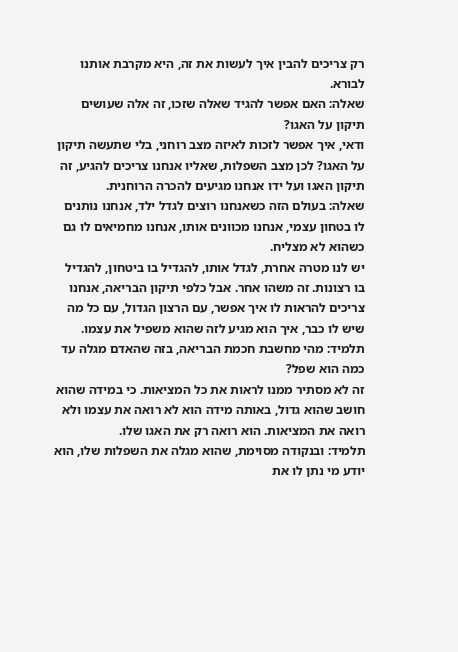רק צריכים להבין איך לעשות את זה, היא מקרבת אותנו לבורא.
שאלה: האם אפשר להגיד שאלה שזכו, זה אלה שעושים תיקון על האגו?
ודאי, איך אפשר לזכות לאיזה מצב רוחני, בלי שתעשה תיקון על האגו? לכן מצב השפלות, שאליו אנחנו צריכים להגיע, זה תיקון האגו ועל ידו אנחנו מגיעים להכרה הרוחנית.
שאלה: בעולם הזה כשאנחנו רוצים לגדל ילד, אנחנו נותנים לו בטחון עצמי, אנחנו מכוונים אותו, אנחנו מחמיאים לו גם כשהוא לא מצליח.
יש לנו מטרה אחרת, לגדל אותו, להגדיל בו ביטחון, להגדיל בו רצונות. זה משהו אחר. אבל כלפי תיקון הבריאה, אנחנו צריכים להראות לו איך אפשר, עם הרצון הגדול, עם כל מה שיש לו כבר, איך הוא מגיע לזה שהוא משפיל את עצמו.
תלמיד: מהי מחשבת חכמת הבריאה, בזה שהאדם מגלה עד כמה הוא שפל?
זה לא מסתיר ממנו לראות את כל המציאות. כי במידה שהוא חושב שהוא גדול, באותה מידה הוא לא רואה את עצמו ולא רואה את המציאות. הוא רואה רק את האגו שלו.
תלמיד: ובנקודה מסוימת, שהוא מגלה את השפלות שלו, הוא יודע מי נתן לו את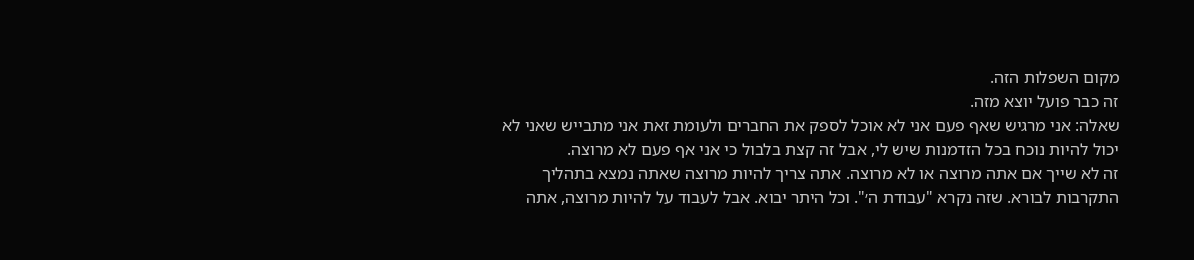מקום השפלות הזה.
זה כבר פועל יוצא מזה.
שאלה: אני מרגיש שאף פעם אני לא אוכל לספק את החברים ולעומת זאת אני מתבייש שאני לא יכול להיות נוכח בכל הזדמנות שיש לי, אבל זה קצת בלבול כי אני אף פעם לא מרוצה.
זה לא שייך אם אתה מרוצה או לא מרוצה. אתה צריך להיות מרוצה שאתה נמצא בתהליך התקרבות לבורא. שזה נקרא "עבודת ה׳". וכל היתר יבוא. אבל לעבוד על להיות מרוצה, אתה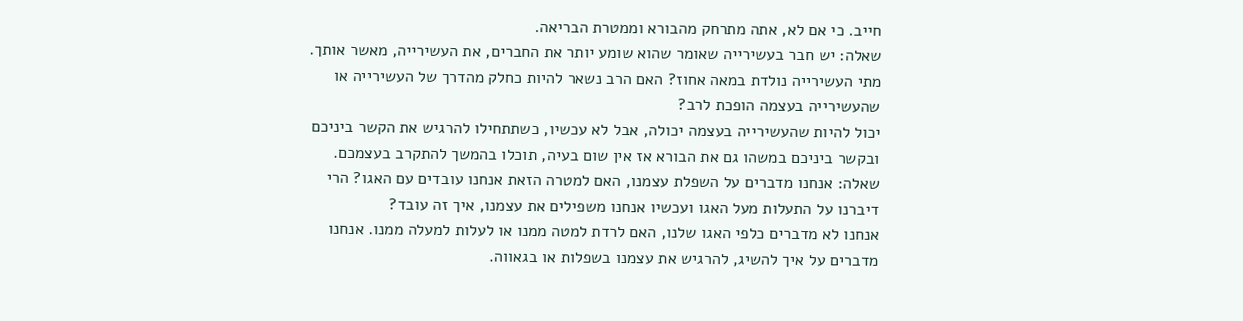חייב. כי אם לא, אתה מתרחק מהבורא וממטרת הבריאה.
שאלה: יש חבר בעשירייה שאומר שהוא שומע יותר את החברים, את העשירייה, מאשר אותך. מתי העשירייה נולדת במאה אחוז? האם הרב נשאר להיות כחלק מהדרך של העשירייה או שהעשירייה בעצמה הופכת לרב?
יכול להיות שהעשירייה בעצמה יכולה, אבל לא עכשיו, כשתתחילו להרגיש את הקשר ביניכם ובקשר ביניכם במשהו גם את הבורא אז אין שום בעיה, תוכלו בהמשך להתקרב בעצמכם.
שאלה: אנחנו מדברים על השפלת עצמנו, האם למטרה הזאת אנחנו עובדים עם האגו? הרי דיברנו על התעלות מעל האגו ועכשיו אנחנו משפילים את עצמנו, איך זה עובד?
אנחנו לא מדברים כלפי האגו שלנו, האם לרדת למטה ממנו או לעלות למעלה ממנו. אנחנו מדברים על איך להשיג, להרגיש את עצמנו בשפלות או בגאווה.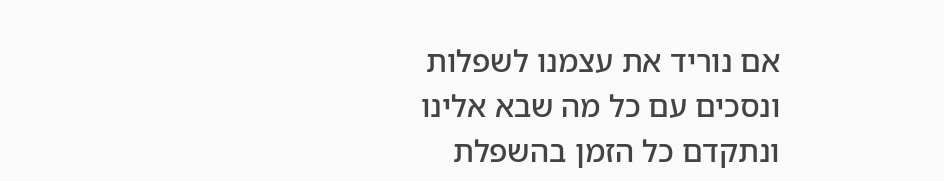אם נוריד את עצמנו לשפלות ונסכים עם כל מה שבא אלינו ונתקדם כל הזמן בהשפלת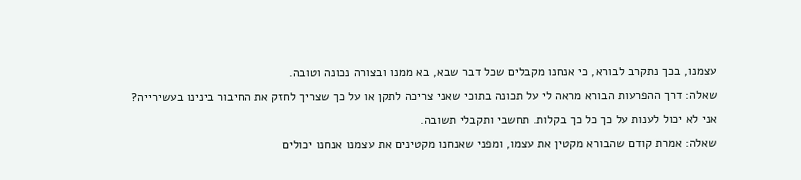עצמנו, בכך נתקרב לבורא, כי אנחנו מקבלים שכל דבר שבא, בא ממנו ובצורה נכונה וטובה.
שאלה: דרך ההפרעות הבורא מראה לי על תכונה בתוכי שאני צריכה לתקן או על כך שצריך לחזק את החיבור בינינו בעשירייה?
אני לא יכול לענות על כך כל כך בקלות. תחשבי ותקבלי תשובה.
שאלה: אמרת קודם שהבורא מקטין את עצמו, ומפני שאנחנו מקטינים את עצמנו אנחנו יכולים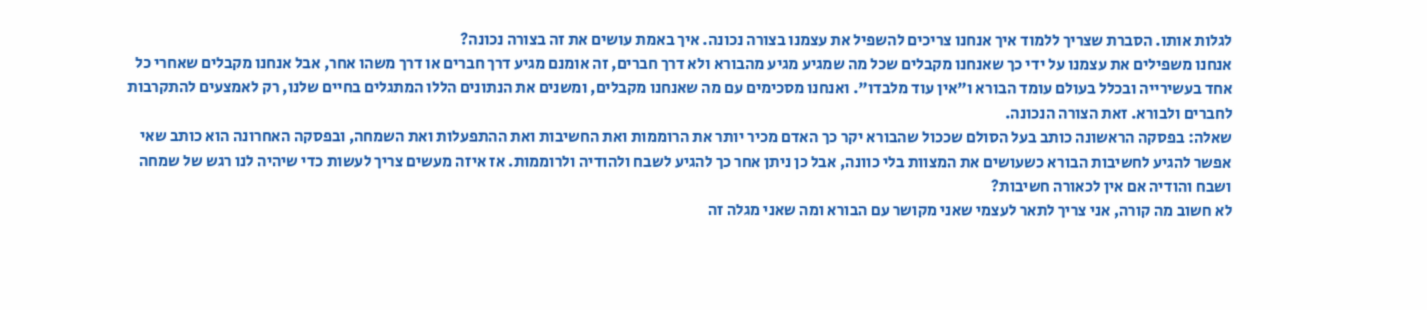לגלות אותו. הסברת שצריך ללמוד איך אנחנו צריכים להשפיל את עצמנו בצורה נכונה. איך באמת עושים את זה בצורה נכונה?
אנחנו משפילים את עצמנו על ידי כך שאנחנו מקבלים שכל מה שמגיע מגיע מהבורא ולא דרך חברים, זה אומנם מגיע דרך חברים או דרך משהו אחר, אבל אנחנו מקבלים שאחרי כל אחד בעשירייה ובכלל בעולם עומד הבורא ו"אין עוד מלבדו". ואנחנו מסכימים עם מה שאנחנו מקבלים, ומשנים את הנתונים הללו המתגלים בחיים שלנו, רק לאמצעים להתקרבות לחברים ולבורא. זאת הצורה הנכונה.
שאלה: בפסקה הראשונה כותב בעל הסולם שככול שהבורא יקר כך האדם מכיר יותר את הרוממות ואת החשיבות ואת ההתפעלות ואת השמחה, ובפסקה האחרונה הוא כותב שאי אפשר להגיע לחשיבות הבורא כשעושים את המצוות בלי כוונה, אבל כן ניתן אחר כך להגיע לשבח ולהודיה ולרוממות. אז איזה מעשים צריך לעשות כדי שיהיה לנו רגש של שמחה ושבח והודיה אם אין לכאורה חשיבות?
לא חשוב מה קורה, אני צריך לתאר לעצמי שאני מקושר עם הבורא ומה שאני מגלה זה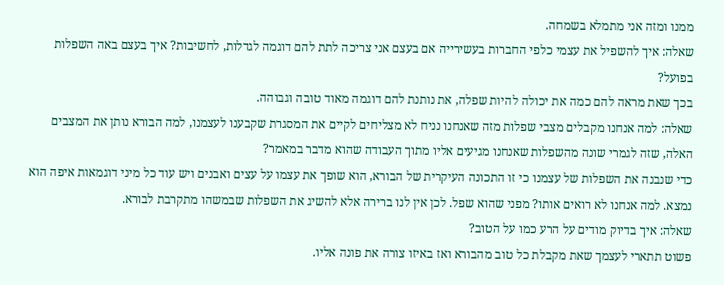ממנו ומזה אני מתמלא בשמחה.
שאלה: איך להשפיל את עצמי כלפי החברות בעשירייה אם בעצם אני צריכה לתת להם דוגמה לגדלות, לחשיבות? איך בעצם באה השפלות בפועל?
בכך שאת מראה להם כמה את יכולה להיות שפלה, את נותנת להם דוגמה מאוד טובה וגבוהה.
שאלה: למה אנחנו מקבלים מצבי שפלות מזה שאנחנו נניח לא מצליחים לקיים את המסגרת שקבענו לעצמנו, למה הבורא נותן את המצבים האלה, שזה לגמרי שונה מהשפלות שאנחנו מגיעים אליו מתוך העבודה שהוא מדבר במאמר?
כדי שנבנה את השפלות של עצמנו כי זו התכונה העיקרית של הבורא, הוא שופך את עצמו על עצים ואבנים ויש עוד כל מיני דוגמאות איפה הוא נמצא. למה אנחנו לא רואים אותו? מפני שהוא שפל. לכן אין לנו ברירה אלא להשיג את השפלות שבמשהו מתקרבת לבורא.
שאלה: איך בדיוק מודים על הרע כמו על הטוב?
פשוט תתארי לעצמך שאת מקבלת כל טוב מהבורא ואז באיזו צורה את פונה אליו.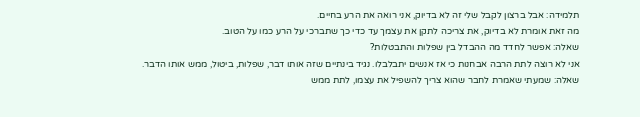תלמידה: אבל ברצון לקבל שלי זה לא בדיוק, אני רואה את הרע בחיים.
מה זאת אומרת לא בדיוק, את צריכה לתקן את עצמך עד כדי כך שתברכי על הרע כמו על הטוב.
שאלה: אפשר לחדד מה ההבדל בין שפלות והתבטלות?
אני לא רוצה לתת הרבה אבחנות כי אז אנשים יתבלבלו. נגיד בינתיים שזה אותו דבר, שפלות, ביטול, ממש אותו הדבר.
שאלה: שמעתי שאמרת לחבר שהוא צריך להשפיל את עצמו, לתת ממש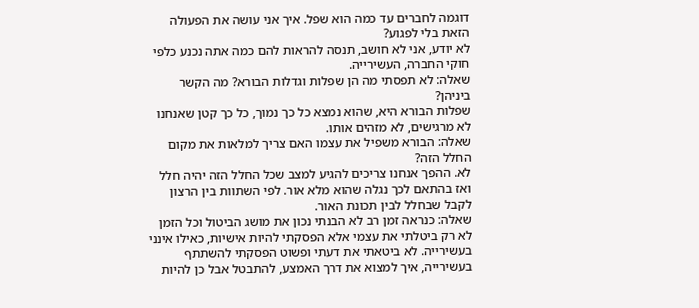דוגמה לחברים עד כמה הוא שפל. איך אני עושה את הפעולה הזאת בלי לפגוע?
לא יודע, אני לא חושב, תנסה להראות להם כמה אתה נכנע כלפי חוקי החברה, העשירייה.
שאלה: לא תפסתי מה הן שפלות וגדלות הבורא? מה הקשר ביניהן?
שפלות הבורא היא, שהוא נמצא כל כך נמוך, כל כך קטן שאנחנו לא מרגישים, לא מזהים אותו.
שאלה: הבורא משפיל את עצמו האם צריך למלאות את מקום החלל הזה?
לא. ההפך אנחנו צריכים להגיע למצב שכל החלל הזה יהיה חלל ואז בהתאם לכך נגלה שהוא מלא אור. לפי השתוות בין הרצון לקבל שבחלל לבין תכונת האור.
שאלה: כנראה זמן רב לא הבנתי נכון את מושג הביטול וכל הזמן לא רק ביטלתי את עצמי אלא הפסקתי להיות אישיות, כאילו אינני בעשירייה. לא ביטאתי את דעתי ופשוט הפסקתי להשתתף בעשירייה, איך למצוא את דרך האמצע, להתבטל אבל כן להיות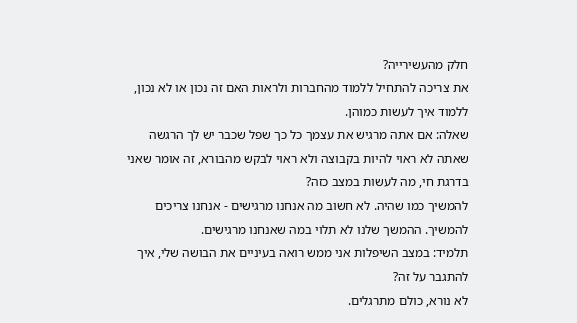חלק מהעשירייה?
את צריכה להתחיל ללמוד מהחברות ולראות האם זה נכון או לא נכון, ללמוד איך לעשות כמוהן.
שאלה: אם אתה מרגיש את עצמך כל כך שפל שכבר יש לך הרגשה שאתה לא ראוי להיות בקבוצה ולא ראוי לבקש מהבורא, זה אומר שאני בדרגת חי, מה לעשות במצב כזה?
להמשיך כמו שהיה. לא חשוב מה אנחנו מרגישים - אנחנו צריכים להמשיך. ההמשך שלנו לא תלוי במה שאנחנו מרגישים.
תלמיד: במצב השיפלות אני ממש רואה בעיניים את הבושה שלי, איך להתגבר על זה?
לא נורא, כולם מתרגלים.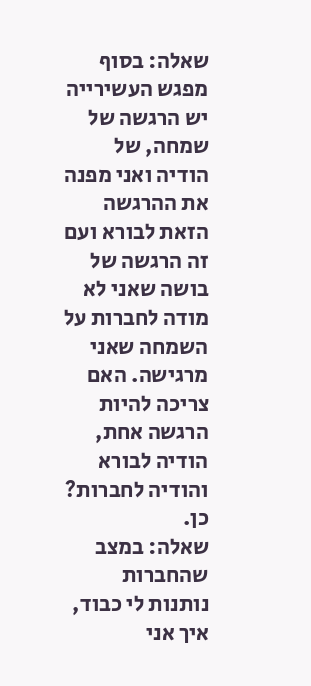שאלה: בסוף מפגש העשירייה יש הרגשה של שמחה, של הודיה ואני מפנה את ההרגשה הזאת לבורא ועם זה הרגשה של בושה שאני לא מודה לחברות על השמחה שאני מרגישה. האם צריכה להיות הרגשה אחת, הודיה לבורא והודיה לחברות?
כן.
שאלה: במצב שהחברות נותנות לי כבוד, איך אני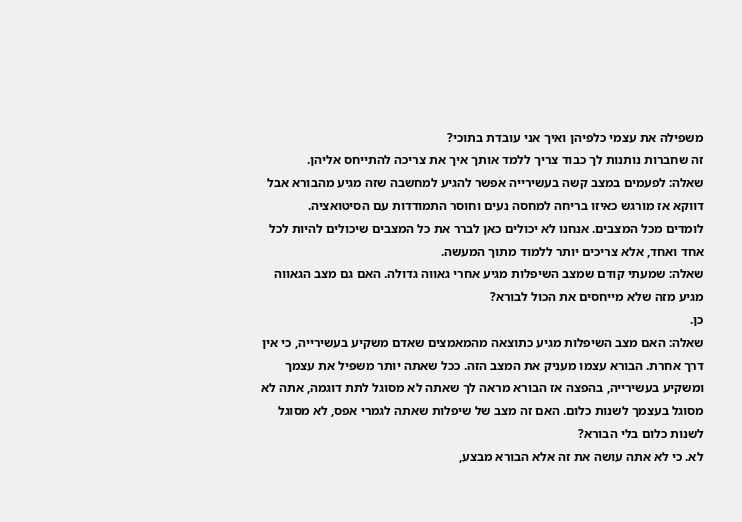משפילה את עצמי כלפיהן ואיך אני עובדת בתוכי?
זה שחברות נותנות לך כבוד צריך ללמד אותך איך את צריכה להתייחס אליהן.
שאלה: לפעמים במצב קשה בעשירייה אפשר להגיע למחשבה שזה מגיע מהבורא אבל דווקא אז מורגש כאיזו בריחה למחסה נעים וחוסר התמודדות עם הסיטואציה.
לומדים מכל המצבים. אנחנו לא יכולים כאן לברר את כל המצבים שיכולים להיות לכל אחד ואחד, אלא צריכים יותר ללמוד מתוך המעשה.
שאלה: שמעתי קודם שמצב השיפלות מגיע אחרי גאווה גדולה. האם גם מצב הגאווה מגיע מזה שלא מייחסים את הכול לבורא?
כן.
שאלה: האם מצב השיפלות מגיע כתוצאה מהמאמצים שאדם משקיע בעשירייה, כי אין דרך אחרת. הבורא עצמו מעניק את המצב הזה. ככל שאתה יותר משפיל את עצמך ומשקיע בעשירייה, בהפצה אז הבורא מראה לך שאתה לא מסוגל לתת דוגמה, אתה לא מסוגל בעצמך לשנות כלום. האם זה מצב של שיפלות שאתה לגמרי אפס, לא מסוגל לשנות כלום בלי הבורא?
לא. כי לא אתה עושה את זה אלא הבורא מבצע,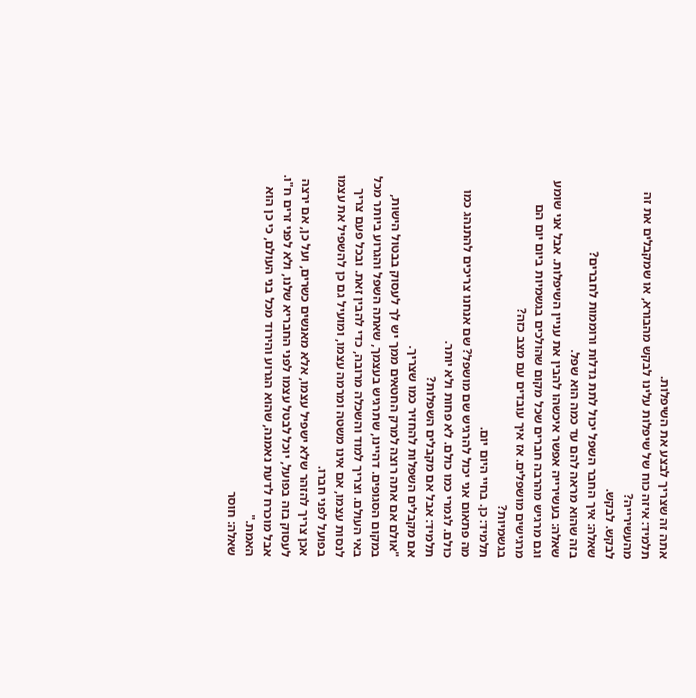אתה זה שצריך לבצע את השיפלות.
תלמיד: איזה כוח של שיפלות עלינו לבקש מהבורא, או שמקבלים את זה מהעשירייה?
לבקש. לבקש.
שאלה: איך החבר השפל יכול לתת גדלות ורוממות לחברים?
בזה שהוא מראה להם עד כמה הוא שפל.
שאלה: בעשירייה אפשר איכשהו להבין את עניין השיפלות. אבל אני שומע וגם מרגיש מהרבה חברים שכל מקום שהולכים בגשמיות ביום יום הם מרגישים מושפלים. אז איך עובדים עם מצב כזה?
בגשמיות?
תלמיד: כן. בחיי היום יום.
מה פתאום אני יכול להרגיש שם מושפל? שם אנחנו צריכים להתנהג כמו כולם. לגמרי כמו כולם. לא פחות ולא יותר.
תלמיד: אבל אם מקבלים השפלות?
אם מקבלים השפלות להחזיר כמו שצריך.
"אולם אם אתה רוצה למרק החטאים ממך יש לך לעסוק בבטול הישות, במקום הסגופים. דהיינו, שתרגיש בעצמך, שאתה השפל והגרוע ביותר מכל באי העולם. וצריך למוד והשכלה מרובה, כדי להבין זאת. ובכל פעם צריך לנסות עצמו, אם אינו משטה ומרמה עצמו, ומועיל גם כן להשפיל את עצמו בפועל לפני חברו.
אכן צריך להזהר שלא ישפיל עצמו, אלא מאנשים כשרים, ועל כן, אם ירצה לעסוק בזה בפועל, יוכל לבטל עצמו לפני החבריא שלנו, ולא לפני זרים ח"ו. אבל מוכרח לדעת נאמנה, שהוא הגרוע והירוד מכל בני העולם, כי כן הוא האמת."
שאלה: חוסר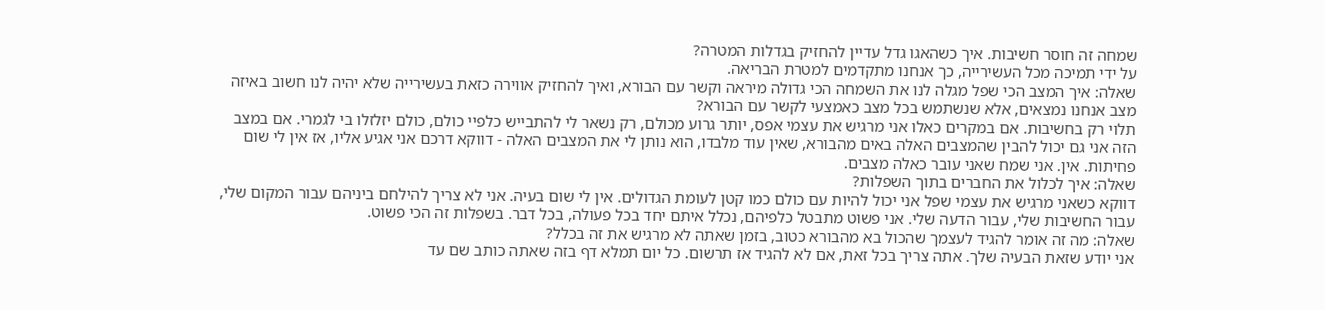שמחה זה חוסר חשיבות. איך כשהאגו גדל עדיין להחזיק בגדלות המטרה?
על ידי תמיכה מכל העשירייה, כך אנחנו מתקדמים למטרת הבריאה.
שאלה: איך המצב הכי שפל מגלה לנו את השמחה הכי גדולה מיראה וקשר עם הבורא, ואיך להחזיק אווירה כזאת בעשירייה שלא יהיה לנו חשוב באיזה מצב אנחנו נמצאים, אלא שנשתמש בכל מצב כאמצעי לקשר עם הבורא?
תלוי רק בחשיבות. אם במקרים כאלו אני מרגיש את עצמי אפס, יותר גרוע מכולם, רק נשאר לי להתבייש כלפיי כולם, כולם יזלזלו בי לגמרי. אם במצב הזה אני גם יכול להבין שהמצבים האלה באים מהבורא, שאין עוד מלבדו, הוא נותן לי את המצבים האלה - דווקא דרכם אני אגיע אליו, אז אין לי שום פחיתות. אין. אני שמח שאני עובר כאלה מצבים.
שאלה: איך לכלול את החברים בתוך השפלות?
דווקא כשאני מרגיש את עצמי שפל אני יכול להיות עם כולם כמו קטן לעומת הגדולים. אין לי שום בעיה. אני לא צריך להילחם ביניהם עבור המקום שלי, עבור החשיבות שלי, עבור הדעה שלי. אני פשוט מתבטל כלפיהם, נכלל איתם יחד בכל פעולה, בכל דבר. בשפלות זה הכי פשוט.
שאלה: מה זה אומר להגיד לעצמך שהכול בא מהבורא כטוב, בזמן שאתה לא מרגיש את זה בכלל?
אני יודע שזאת הבעיה שלך. אתה צריך בכל זאת, אם לא להגיד אז תרשום. כל יום תמלא דף בזה שאתה כותב שם עד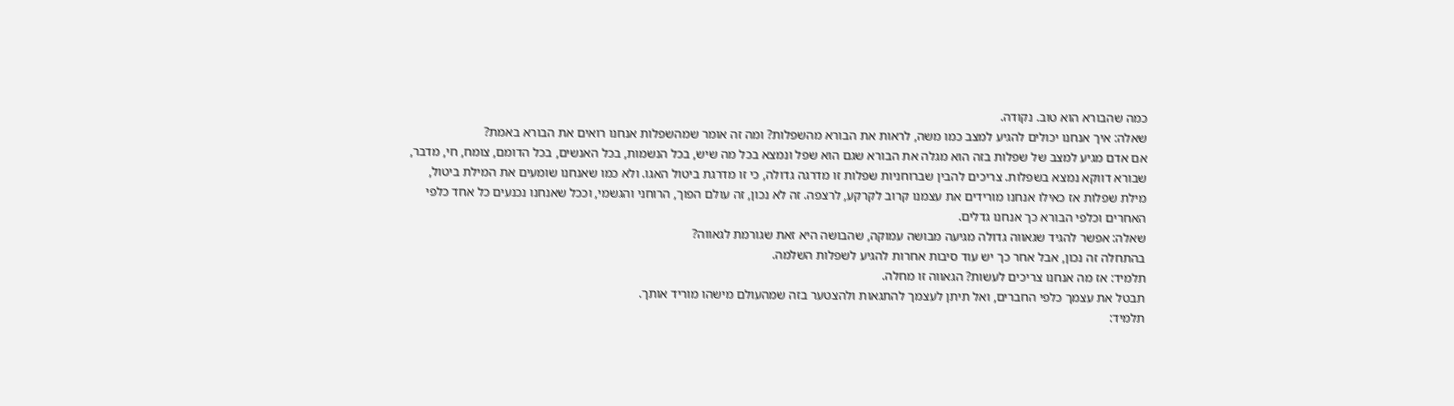כמה שהבורא הוא טוב. נקודה.
שאלה: איך אנחנו יכולים להגיע למצב כמו משה, לראות את הבורא מהשפלות? ומה זה אומר שמהשפלות אנחנו רואים את הבורא באמת?
אם אדם מגיע למצב של שפלות בזה הוא מגלה את הבורא שגם הוא שפל ונמצא בכל מה שיש, בכל הנשמות, בכל האנשים, בכל הדומם, צומח, חי, מדבר, שבורא דווקא נמצא בשפלות. צריכים להבין שברוחניות שפלות זו מדרגה גדולה, כי זו מדרגת ביטול האגו. ולא כמו שאנחנו שומעים את המילת ביטול, מילת שפלות אז כאילו אנחנו מורידים את עצמנו קרוב לקרקע, לרצפה. זה לא נכון, זה עולם הפוך, הרוחני והגשמי, וככל שאנחנו נכנעים כל אחד כלפי האחרים וכלפי הבורא כך אנחנו גדלים.
שאלה: אפשר להגיד שגאווה גדולה מגיעה מבושה עמוקה, שהבושה היא זאת שגורמת לגאווה?
בהתחלה זה נכון, אבל אחר כך יש עוד סיבות אחרות להגיע לשפלות השלמה.
תלמיד: אז מה אנחנו צריכים לעשות? הגאווה זו מחלה.
תבטל את עצמך כלפי החברים, ואל תיתן לעצמך להתגאות ולהצטער בזה שמהעולם מישהו מוריד אותך.
תלמיד: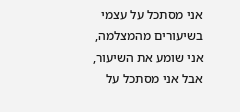אני מסתכל על עצמי בשיעורים מהמצלמה, אני שומע את השיעור, אבל אני מסתכל על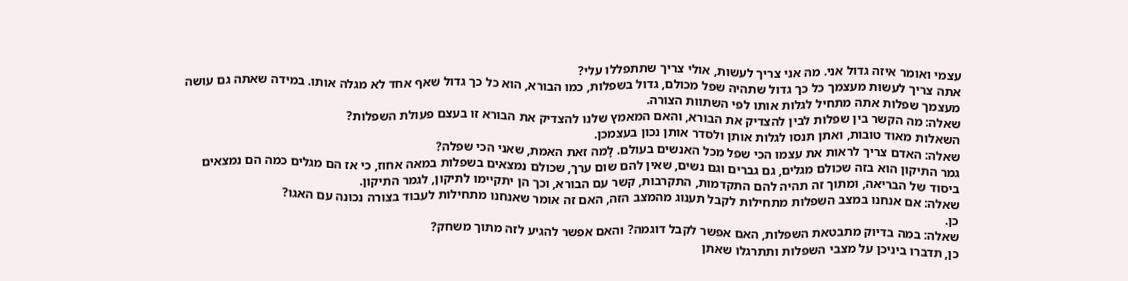עצמי ואומר איזה גדול אני. מה אני צריך לעשות, אולי צריך שתתפללו עלי?
אתה צריך לעשות מעצמך כל כך גדול שתהיה שפל מכולם, גדול בשפלות, כמו הבורא, הוא כל כך גדול שאף אחד לא מגלה אותו. במידה שאתה גם עושה מעצמך שפלות אתה מתחיל לגלות אותו לפי השתוות הצורה.
שאלה: מה הקשר בין שפלות לבין להצדיק את הבורא, והאם המאמץ שלנו להצדיק את הבורא זו בעצם פעולת השפלות?
השאלות מאוד טובות, ואתן תנסו לגלות אותן ולסדר אותן נכון בעצמכן.
שאלה: האדם צריך לראות את עצמו הכי שפל מכל האנשים בעולם. לָמה זאת האמת, שאני הכי שפלה?
גמר התיקון הוא בזה שכולם מגלים, גם גברים וגם נשים, שאין להם שום ערך, שכולם נמצאים בשפלות במאה אחוז, כי אז הם מגלים כמה הם נמצאים ביסוד של הבריאה, ומתוך זה תהיה להם התקדמות, התקרבות, קשר עם הבורא, וכך הן יתקיימו לתיקון, לגמר התיקון.
שאלה: אם אנחנו במצב השפלות מתחילות לקבל תענוג מהמצב הזה, האם זה אומר שאנחנו מתחילות לעבוד בצורה נכונה עם האגו?
כן.
שאלה: במה בדיוק מתבטאת השפלות, האם אפשר לקבל דוגמה? והאם אפשר להגיע לזה מתוך משחק?
כן, תדברו ביניכן על מצבי השפלות ותתרגלו שאתן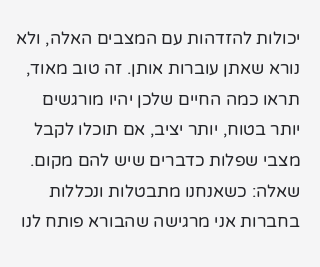יכולות להזדהות עם המצבים האלה, ולא נורא שאתן עוברות אותן. זה טוב מאוד, תראו כמה החיים שלכן יהיו מורגשים יותר בטוח, יותר יציב, אם תוכלו לקבל מצבי שפלות כדברים שיש להם מקום.
שאלה: כשאנחנו מתבטלות ונכללות בחברות אני מרגישה שהבורא פותח לנו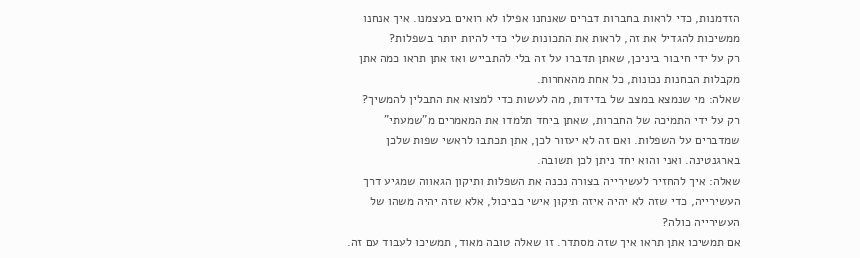הזדמנות, כדי לראות בחברות דברים שאנחנו אפילו לא רואים בעצמנו. איך אנחנו ממשיכות להגדיל את זה, לראות את התכונות שלי כדי להיות יותר בשפלות?
רק על ידי חיבור ביניכן, שאתן תדברו על זה בלי להתבייש ואז אתן תראו כמה אתן מקבלות הבחנות נכונות, כל אחת מהאחרות.
שאלה: מי שנמצא במצב של בדידות, מה לעשות כדי למצוא את התבלין להמשיך?
רק על ידי התמיכה של החברות, שאתן ביחד תלמדו את המאמרים מ"שמעתי" שמדברים על השפלות. ואם זה לא יעזור לכן, אתן תכתבו לראשי שפות שלכן בארגנטינה. ואני והוא יחד ניתן לכן תשובה.
שאלה: איך להחזיר לעשירייה בצורה נכנה את השפלות ותיקון הגאווה שמגיע דרך העשירייה, כדי שזה לא יהיה איזה תיקון אישי כביכול, אלא שזה יהיה משהו של העשירייה כולה?
אם תמשיכו אתן תראו איך שזה מסתדר. זו שאלה טובה מאוד, תמשיכו לעבוד עם זה.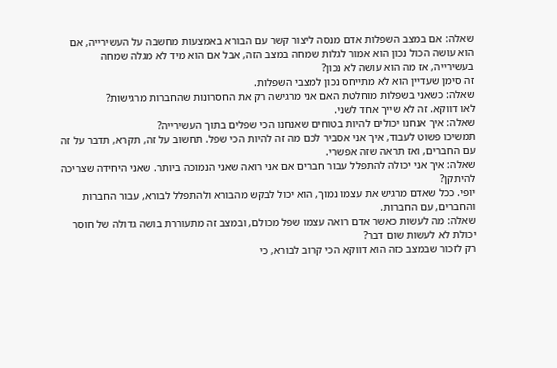שאלה: אם במצב השפלות אדם מנסה ליצור קשר עם הבורא באמצעות מחשבה על העשירייה, אם הוא עושה הכול נכון הוא אמור לגלות שמחה במצב הזה, אבל אם הוא מיד לא מגלה שמחה בעשירייה, אז מה הוא עושה לא נכון?
זה סימן שעדיין הוא לא מתייחס נכון למצבי השפלות.
שאלה: כשאני בשפלות מוחלטת האם אני מרגישה רק את החסרונות שהחברות מרגישות?
לאו דווקא. זה לא שייך אחד לשני.
שאלה: איך אנחנו יכולים להיות בטוחים שאנחנו הכי שפלים בתוך העשירייה?
תמשיכו פשוט לעבוד, איך אני אסביר לכם מה זה להיות הכי שפל. תחשוב על זה, תקרא, תדבר על זה עם החברים, ואז תראה שזה אפשרי.
שאלה: איך אני יכולה להתפלל עבור חברים אם אני רואה שאני הנמוכה ביותר. שאני היחידה שצריכה להיתקן?
יופי. ככל שאדם מרגיש את עצמו נמוך, הוא יכול לבקש מהבורא ולהתפלל לבורא, עבור החברות והחברים, עם החברות.
שאלה: מה לעשות כאשר אדם רואה עצמו שפל מכולם, ובמצב זה מתעוררת בושה גדולה של חוסר יכולת לא לעשות שום דבר?
רק לזכור שבמצב כזה הוא דווקא הכי קרוב לבורא, כי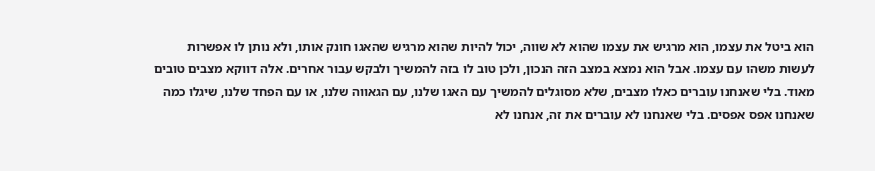הוא ביטל את עצמו, הוא מרגיש את עצמו שהוא לא שווה, יכול להיות שהוא מרגיש שהאגו חונק אותו, ולא נותן לו אפשרות לעשות משהו עם עצמו. אבל הוא נמצא במצב הזה הנכון, ולכן טוב לו בזה להמשיך ולבקש עבור אחרים. אלה דווקא מצבים טובים מאוד. בלי שאנחנו עוברים כאלו מצבים, שלא מסוגלים להמשיך עם האגו שלנו, עם הגאווה שלנו, או עם הפחד שלנו, שיגלו כמה שאנחנו אפס אפסים. בלי שאנחנו לא עוברים את זה, אנחנו לא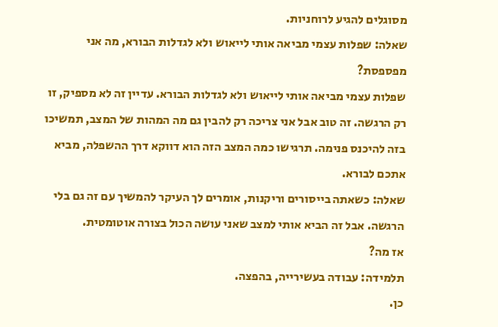מסוגלים להגיע לרוחניות.
שאלה: שפלות עצמי מביאה אותי לייאוש ולא לגדלות הבורא, מה אני מפספסת?
שפלות עצמי מביאה אותי לייאוש ולא לגדלות הבורא. עדיין זה לא מספיק, זו רק הרגשה. זה טוב אבל אני צריכה רק להבין גם מה המהות של המצב, תמשיכו בזה להיכנס פנימה. תרגישו כמה המצב הזה הוא דווקא דרך ההשפלה, מביא אתכם לבורא.
שאלה: כשאתה בייסורים וריקנות, אומרים לך העיקר להמשיך עם זה גם בלי הרגשה. אבל זה הביא אותי למצב שאני עושה הכול בצורה אוטומטית.
אז מה?
תלמידה: עבודה בעשירייה, בהפצה.
כן.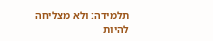תלמידה: ולא מצליחה להיות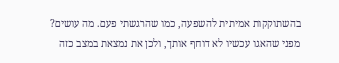בהשתוקקות אמיתית להשפעה, כמו שהרגשתי פעם. מה עושים?
מפני שהאגו עכשיו לא דוחף אותך, ולכן את נמצאת במצב כזה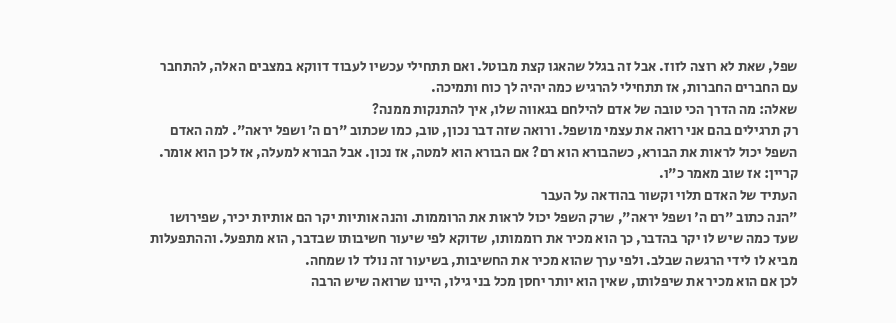שפל, שאת לא רוצה לזוז. אבל זה בגלל שהאגו קצת מבוטל. ואם תתחילי עכשיו לעבוד דווקא במצבים האלה, להתחבר עם החברים החברות, אז תתחילי להרגיש כמה יהיה לך כוח ותמיכה.
שאלה: מה הדרך הכי טובה של אדם להילחם בגאווה שלו, איך להתנקות ממנה?
רק תרגילים בהם אני רואה את עצמי מושפל. ורואה שזה דבר נכון, טוב, כמו שכתוב "רם ה׳ ושפל יראה". למה האדם השפל יכול לראות את הבורא, כשהבורא הוא רם? אם הבורא הוא למטה, אז נכון. אבל הבורא למעלה, אז לכן הוא אומר.
קריין: אז שוב מאמר כ"ו.
העתיד של האדם תלוי וקשור בהודאה על העבר
"הנה כתוב "רם ה' ושפל יראה", שרק השפל יכול לראות את הרוממות. והנה אותיות יקר הם אותיות יכיר, שפירושו שעד כמה שיש לו יקר בהדבר, כך הוא מכיר את רוממותו, שדוקא לפי שיעור חשיבותו שבדבר, הוא מתפעל. וההתפעלות מביא לו לידי הרגשה שבלב. ולפי ערך שהוא מכיר את החשיבות, בשיעור זה נולד לו שמחה.
לכן אם הוא מכיר את שיפלותו, שאין הוא יותר יחסן מכל בני גילו, היינו שרואה שיש הרבה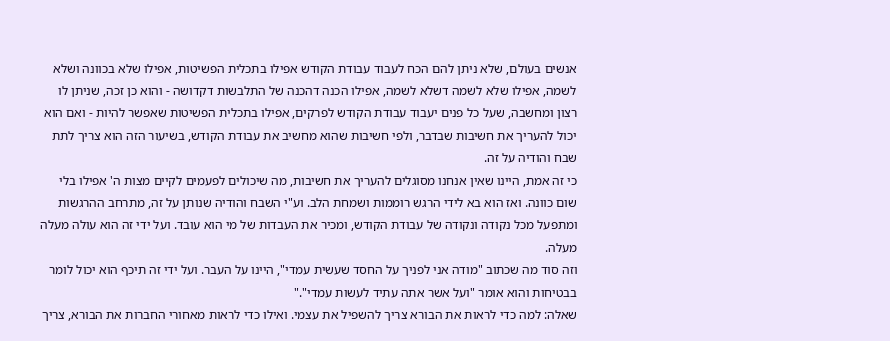אנשים בעולם, שלא ניתן להם הכח לעבוד עבודת הקודש אפילו בתכלית הפשיטות, אפילו שלא בכוונה ושלא לשמה, אפילו שלא לשמה דשלא לשמה, אפילו הכנה דהכנה של התלבשות דקדושה - והוא כן זכה, שניתן לו רצון ומחשבה, שעל כל פנים יעבוד עבודת הקודש לפרקים, אפילו בתכלית הפשיטות שאפשר להיות - ואם הוא יכול להעריך את חשיבות שבדבר, ולפי חשיבות שהוא מחשיב את עבודת הקודש, בשיעור הזה הוא צריך לתת שבח והודיה על זה.
כי זה אמת, היינו שאין אנחנו מסוגלים להעריך את חשיבות, מה שיכולים לפעמים לקיים מצות ה' אפילו בלי שום כוונה. ואז הוא בא לידי הרגש רוממות ושמחת הלב. וע"י השבח והודיה שנותן על זה, מתרחב ההרגשות ומתפעל מכל נקודה ונקודה של עבודת הקודש, ומכיר את העבדות של מי הוא עובד. ועל ידי זה הוא עולה מעלה מעלה.
וזה סוד מה שכתוב "מודה אני לפניך על החסד שעשית עמדי", היינו על העבר. ועל ידי זה תיכף הוא יכול לומר בבטיחות והוא אומר "ועל אשר אתה עתיד לעשות עמדי"."
שאלה: למה כדי לראות את הבורא צריך להשפיל את עצמי. ואילו כדי לראות מאחורי החברות את הבורא, צריך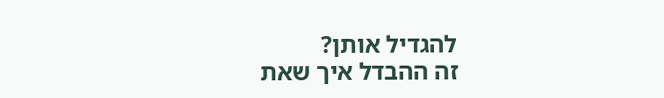להגדיל אותן?
זה ההבדל איך שאת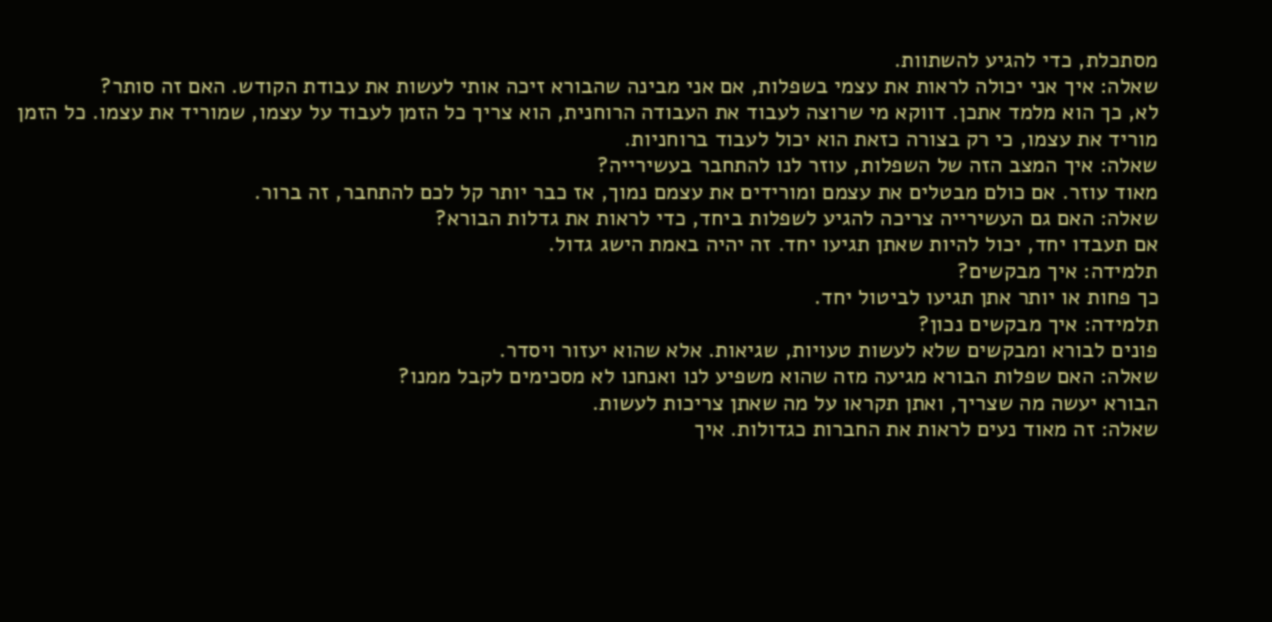מסתכלת, כדי להגיע להשתוות.
שאלה: איך אני יכולה לראות את עצמי בשפלות, אם אני מבינה שהבורא זיכה אותי לעשות את עבודת הקודש. האם זה סותר?
לא, כך הוא מלמד אתכן. דווקא מי שרוצה לעבוד את העבודה הרוחנית, הוא צריך כל הזמן לעבוד על עצמו, שמוריד את עצמו. כל הזמן מוריד את עצמו, כי רק בצורה כזאת הוא יכול לעבוד ברוחניות.
שאלה: איך המצב הזה של השפלות, עוזר לנו להתחבר בעשירייה?
מאוד עוזר. אם כולם מבטלים את עצמם ומורידים את עצמם נמוך, אז כבר יותר קל לכם להתחבר, זה ברור.
שאלה: האם גם העשירייה צריכה להגיע לשפלות ביחד, כדי לראות את גדלות הבורא?
אם תעבדו יחד, יכול להיות שאתן תגיעו יחד. זה יהיה באמת הישג גדול.
תלמידה: איך מבקשים?
כך פחות או יותר אתן תגיעו לביטול יחד.
תלמידה: איך מבקשים נכון?
פונים לבורא ומבקשים שלא לעשות טעויות, שגיאות. אלא שהוא יעזור ויסדר.
שאלה: האם שפלות הבורא מגיעה מזה שהוא משפיע לנו ואנחנו לא מסכימים לקבל ממנו?
הבורא יעשה מה שצריך, ואתן תקראו על מה שאתן צריכות לעשות.
שאלה: זה מאוד נעים לראות את החברות כגדולות. איך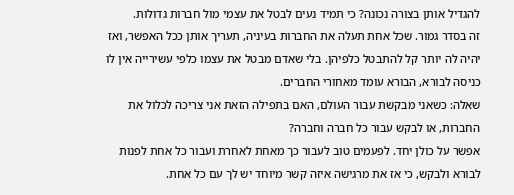להגדיל אותן בצורה נכונה? כי תמיד נעים לבטל את עצמי מול חברות גדולות.
זה בסדר גמור. שכל אחת תעלה את החברות בעיניה, תעריך אותן ככל האפשר, ואז יהיה לה יותר קל להתבטל כלפיהן. בלי שאדם מבטל את עצמו כלפי עשירייה אין לו כניסה לבורא, הבורא עומד מאחורי החברים.
שאלה: כשאני מבקשת עבור העולם, האם בתפילה הזאת אני צריכה לכלול את החברות, או לבקש עבור כל חברה וחברה?
אפשר על כולן יחד. לפעמים טוב לעבור כך מאחת לאחרת ועבור כל אחת לפנות לבורא ולבקש, כי אז את מרגישה איזה קשר מיוחד יש לך עם כל אחת.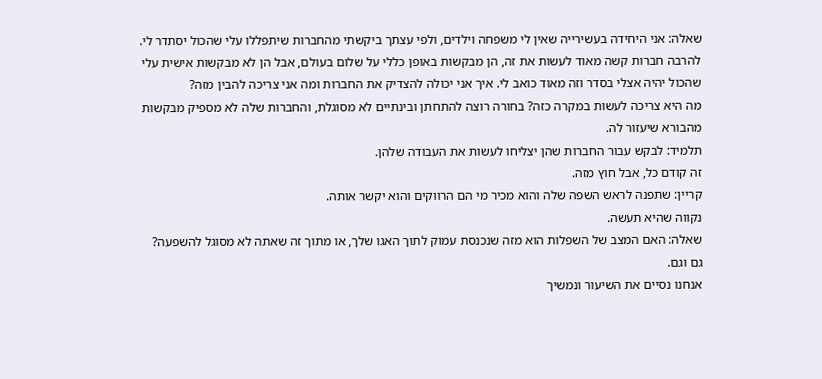שאלה: אני היחידה בעשירייה שאין לי משפחה וילדים, ולפי עצתך ביקשתי מהחברות שיתפללו עלי שהכול יסתדר לי. להרבה חברות קשה מאוד לעשות את זה, הן מבקשות באופן כללי על שלום בעולם, אבל הן לא מבקשות אישית עלי שהכול יהיה אצלי בסדר וזה מאוד כואב לי. איך אני יכולה להצדיק את החברות ומה אני צריכה להבין מזה?
מה היא צריכה לעשות במקרה כזה? בחורה רוצה להתחתן ובינתיים לא מסוגלת, והחברות שלה לא מספיק מבקשות מהבורא שיעזור לה.
תלמיד: לבקש עבור החברות שהן יצליחו לעשות את העבודה שלהן.
זה קודם כל, אבל חוץ מזה.
קריין: שתפנה לראש השפה שלה והוא מכיר מי הם הרווקים והוא יקשר אותה.
נקווה שהיא תעשה.
שאלה: האם המצב של השפלות הוא מזה שנכנסת עמוק לתוך האגו שלך, או מתוך זה שאתה לא מסוגל להשפעה?
גם וגם.
אנחנו נסיים את השיעור ונמשיך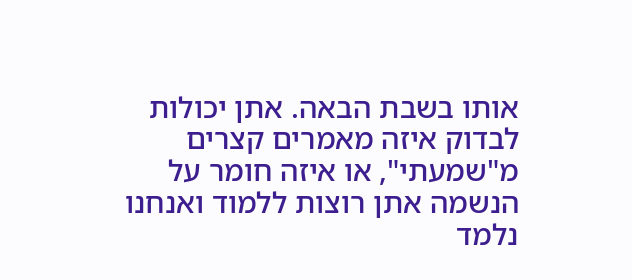אותו בשבת הבאה. אתן יכולות לבדוק איזה מאמרים קצרים מ"שמעתי", או איזה חומר על הנשמה אתן רוצות ללמוד ואנחנו נלמד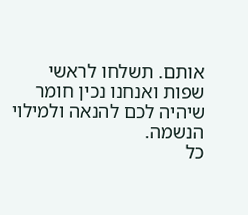אותם. תשלחו לראשי שפות ואנחנו נכין חומר שיהיה לכם להנאה ולמילוי הנשמה.
כל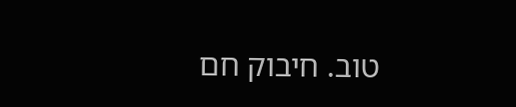טוב. חיבוק חם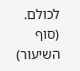לכולם.
(סוף השיעור)